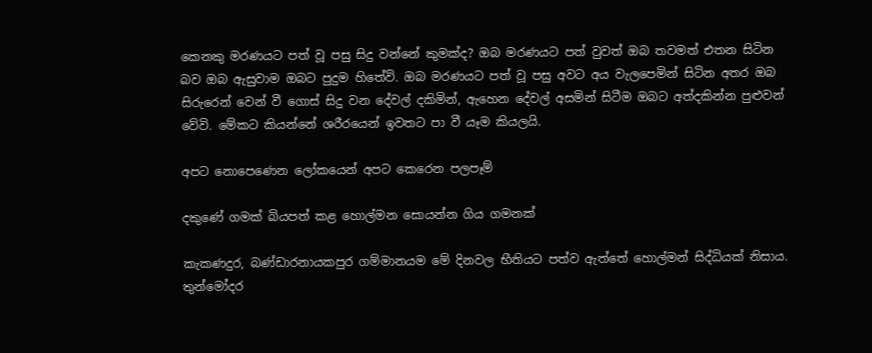කෙනකු මරණයට පත් වූ පසු සිදු වන්නේ කුමක්ද? ඔබ මරණයට පත් වුවත් ඔබ තවමත් එතන සිටින බව ඔබ ඇසුවාම ඔබට පුදුම හිතේවි. ඔබ මරණයට පත් වූ පසු අවට අය වැලපෙමින් සිටින අතර ඔබ සිරුරෙන් වෙන් වී ගොස් සිදු වන දේවල් දකිමින්, ඇහෙන දේවල් අසමින් සිටීම ඔබට අත්දකින්න පුළුවන් වේවි. මේකට කියන්නේ ශරීරයෙන් ඉවතට පා වී යෑම කියලයි.

අපට නොපෙණෙන ලෝකයෙන් අපට කෙරෙන පලපෑම්

දකුණේ ගමක් බියපත් කළ හොල්මන සොයන්න ගිය ගමනක්

කැකණදුර, බණ්ඩාරනායකපුර ගම්මානයම මේ දිනවල භීතියට පත්ව ඇත්තේ හොල්මන් සිද්ධියක් නිසාය. තුන්මෝදර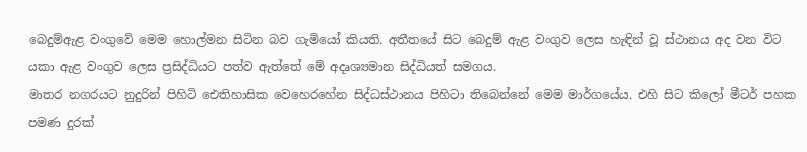බෙදුම්ඇළ වංගුවේ මෙම හොල්මන සිටින බව ගැමියෝ කියති. අතීතයේ සිට බෙදුම් ඇළ වංගුව ලෙස හැඳින් වූ ස්ථානය අද වන විට යකා ඇළ වංගුව ලෙස ප්‍රසිද්ධියට පත්ව ඇත්තේ මේ අදෘශ්‍යමාන සිද්ධියත් සමගය.
මාතර නගරයට නුදුරින් පිහිටි ඓතිහාසික වෙහෙරහේන සිද්ධස්ථානය පිහිටා තිබෙන්නේ මෙම මාර්ගයේය. එහි සිට කිලෝ මීටර් පහක පමණ දුරක්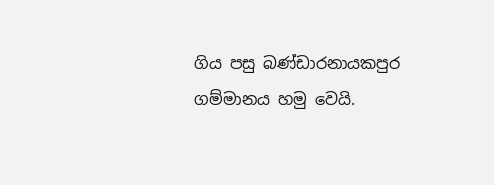ගිය පසු බණ්ඩාරනායකපුර ගම්මානය හමු වෙයි.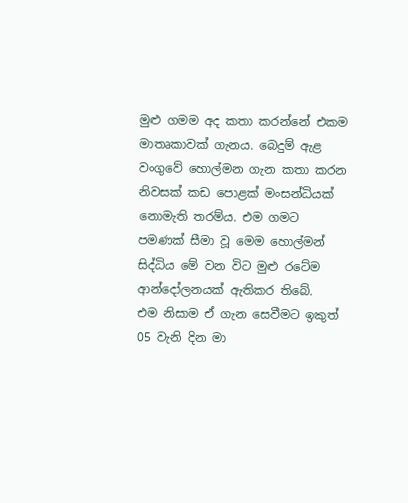මුළු ගමම අද කතා කරන්නේ එකම මාතෘකාවක් ගැනය. බෙදුම් ඇළ වංගුවේ හොල්මන ගැන කතා කරන නිවසක් කඩ පොළක් මංසන්ධියක් නොමැති තරම්ය. එම ගමට පමණක් සීමා වූ මෙම හොල්මන් සිද්ධිය මේ වන විට මුළු රටේම ආන්දෝලනයක් ඇතිකර තිබේ.
එම නිසාම ඒ ගැන සෙවීමට ඉකුත් 05 වැනි දින මා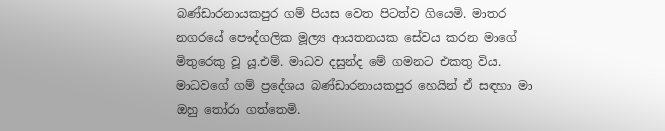බණ්ඩාරනායකපුර ගම් පියස වෙත පිටත්ව ගියෙමි. මාතර නගරයේ පෞද්ගලික මූල්‍ය ආයතනයක සේවය කරන මාගේ මිතුරෙකු වූ යූ.එම්. මාධව දසුන්ද මේ ගමනට එකතු විය. මාධවගේ ගම් ප්‍රදේශය බණ්ඩාරනායකපුර හෙයින් ඒ සඳහා මා ඔහු තෝරා ගත්තෙමි.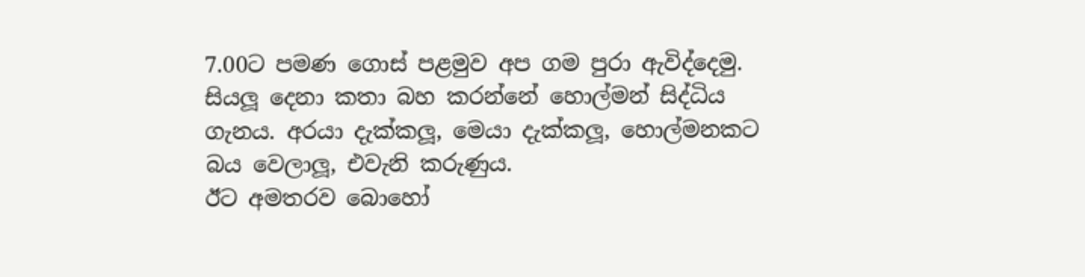7.00ට පමණ ගොස් පළමුව අප ගම පුරා ඇවිද්දෙමු. සියලූ දෙනා කතා බහ කරන්නේ හොල්මන් සිද්ධිය ගැනය. අරයා දැක්කලූ, මෙයා දැක්කලූ, හොල්මනකට බය වෙලාලූ, එවැනි කරුණුය.
ඊට අමතරව බොහෝ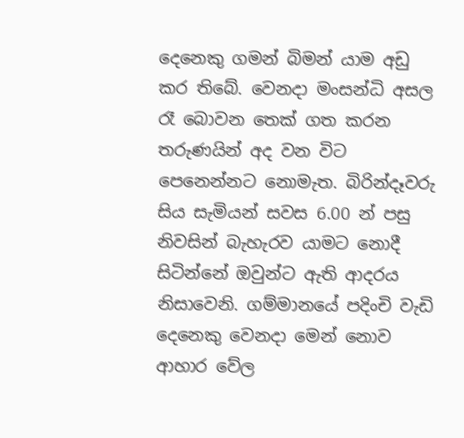දෙනෙකු ගමන් බිමන් යාම අඩු කර තිබේ. වෙනදා මංසන්ධි අසල රෑ බොවන තෙක් ගත කරන තරුණයින් අද වන විට පෙනෙන්නට නොමැත. බිරින්දෑවරු සිය සැමියන් සවස 6.00 න් පසු නිවසින් බැහැරව යාමට නොදී සිටින්නේ ඔවුන්ට ඇති ආදරය නිසාවෙනි. ගම්මානයේ පදිංචි වැඩි දෙනෙකු වෙනදා මෙන් නොව ආහාර වේල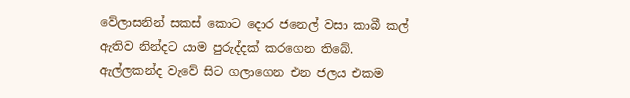වේලාසනින් සකස් කොට දොර ජනෙල් වසා කාබී කල් ඇතිව නින්දට යාම පුරුද්දක් කරගෙන තිබේ.
ඇල්ලකන්ද වැවේ සිට ගලාගෙන එන ජලය එකම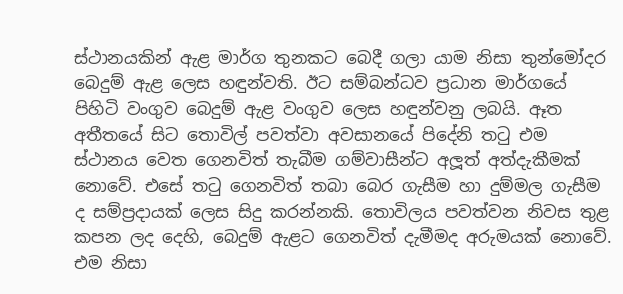ස්ථානයකින් ඇළ මාර්ග තුනකට බෙදී ගලා යාම නිසා තුන්මෝදර බෙදුම් ඇළ ලෙස හඳුන්වති. ඊට සම්බන්ධව ප්‍රධාන මාර්ගයේ පිහිටි වංගුව බෙදුම් ඇළ වංගුව ලෙස හඳුන්වනු ලබයි. ඈත අතීතයේ සිට තොවිල් පවත්වා අවසානයේ පිදේනි තටු එම ස්ථානය වෙත ගෙනවිත් තැබීම ගම්වාසීන්ට අලූත් අත්දැකීමක් නොවේ. එසේ තටු ගෙනවිත් තබා බෙර ගැසීම හා දුම්මල ගැසීම ද සම්ප්‍රදායක් ලෙස සිදු කරන්නකි. තොවිලය පවත්වන නිවස තුළ කපන ලද දෙහි, බෙදුම් ඇළට ගෙනවිත් දැමීමද අරුමයක් නොවේ. එම නිසා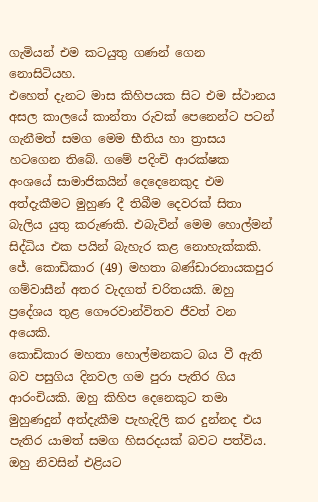ගැමියන් එම කටයුතු ගණන් ගෙන නොසිටියහ.
එහෙත් දැනට මාස කිහිපයක සිට එම ස්ථානය අසල කාලයේ කාන්තා රුවක් පෙනෙන්ට පටන් ගැනීමත් සමග මෙම භීතිය හා ත්‍රාසය හටගෙන තිබේ. ගමේ පදිංචි ආරක්ෂක අංශයේ සාමාජිකයින් දෙදෙනෙකුද එම අත්දැකීමට මුහුණ දී තිබීම දෙවරක් සිතා බැලිය යුතු කරුණකි. එබැවින් මෙම හොල්මන් සිද්ධිය එක පයින් බැහැර කළ නොහැක්කකි.
ජේ. කොඩිකාර (49) මහතා බණ්ඩාරනායකපුර ගම්වාසීන් අතර වැදගත් චරිතයකි. ඔහු ප්‍රදේශය තුළ ගෞරවාන්විතව ජීවත් වන අයෙකි.
කොඩිකාර මහතා හොල්මනකට බය වී ඇති බව පසුගිය දිනවල ගම පුරා පැතිර ගිය ආරංචියකි. ඔහු කිහිප දෙනෙකුට තමා මුහුණදුන් අත්දැකීම පැහැදිලි කර දුන්නද එය පැතිර යාමත් සමග හිසරදයක් බවට පත්විය. ඔහු නිවසින් එළියට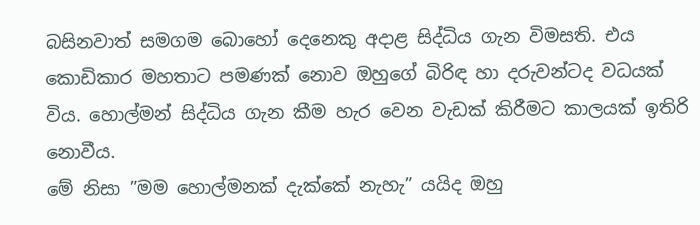බසිනවාත් සමගම බොහෝ දෙනෙකු අදාළ සිද්ධිය ගැන විමසති. එය කොඩිකාර මහතාට පමණක් නොව ඔහුගේ බිරිඳ හා දරුවන්ටද වධයක් විය. හොල්මන් සිද්ධිය ගැන කීම හැර වෙන වැඩක් කිරීමට කාලයක් ඉතිරි නොවීය.
මේ නිසා ”මම හොල්මනක් දැක්කේ නැහැ” යයිද ඔහු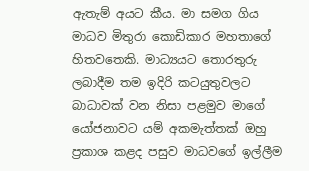ඇතැම් අයට කීය. මා සමග ගිය මාධව මිතුරා කොඩිකාර මහතාගේ හිතවතෙකි. මාධ්‍යයට තොරතුරු ලබාදීම තම ඉදිරි කටයුතුවලට බාධාවක් වන නිසා පළමුව මාගේ යෝජනාවට යම් අකමැත්තක් ඔහු ප්‍රකාශ කළද පසුව මාධවගේ ඉල්ලීම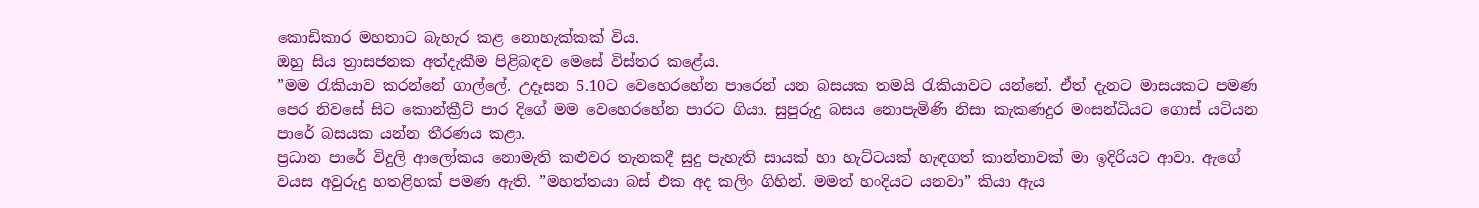කොඩිකාර මහතාට බැහැර කළ නොහැක්කක් විය.
ඔහු සිය ත්‍රාසජනක අත්දැකීම පිළිබඳව මෙසේ විස්තර කළේය.
”මම රැකියාව කරන්නේ ගාල්ලේ. උදෑසන 5.10ට වෙහෙරහේන පාරෙන් යන බසයක තමයි රැකියාවට යන්නේ. ඒත් දැනට මාසයකට පමණ පෙර නිවසේ සිට කොන්ක්‍රීට් පාර දිගේ මම වෙහෙරහේන පාරට ගියා. සුපුරුදු බසය නොපැමිණි නිසා කැකණදුර මංසන්ධියට ගොස් යටියන පාරේ බසයක යන්න තීරණය කළා.
ප්‍රධාන පාරේ විදුලි ආලෝකය නොමැති කළුවර තැනකදී සුදු පැහැති සායක් හා හැට්ටයක් හැඳගත් කාන්තාවක් මා ඉදිරියට ආවා. ඇගේ වයස අවුරුදු හතළිහක් පමණ ඇති. ”මහත්තයා බස් එක අද කලිං ගිහින්. මමත් හංදියට යනවා” කියා ඇය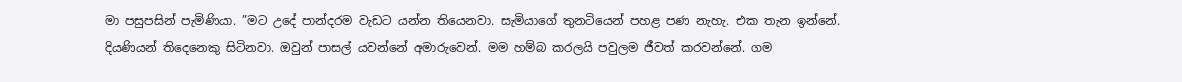මා පසුපසින් පැමිණියා. ”මට උදේ පාන්දරම වැඩට යන්න තියෙනවා. සැමියාගේ තුනටියෙන් පහළ පණ නැහැ. එක තැන ඉන්නේ. දියණියන් තිදෙනෙකු සිටිනවා. ඔවුන් පාසල් යවන්නේ අමාරුවෙන්. මම හම්බ කරලයි පවුලම ජීවත් කරවන්නේ. ගම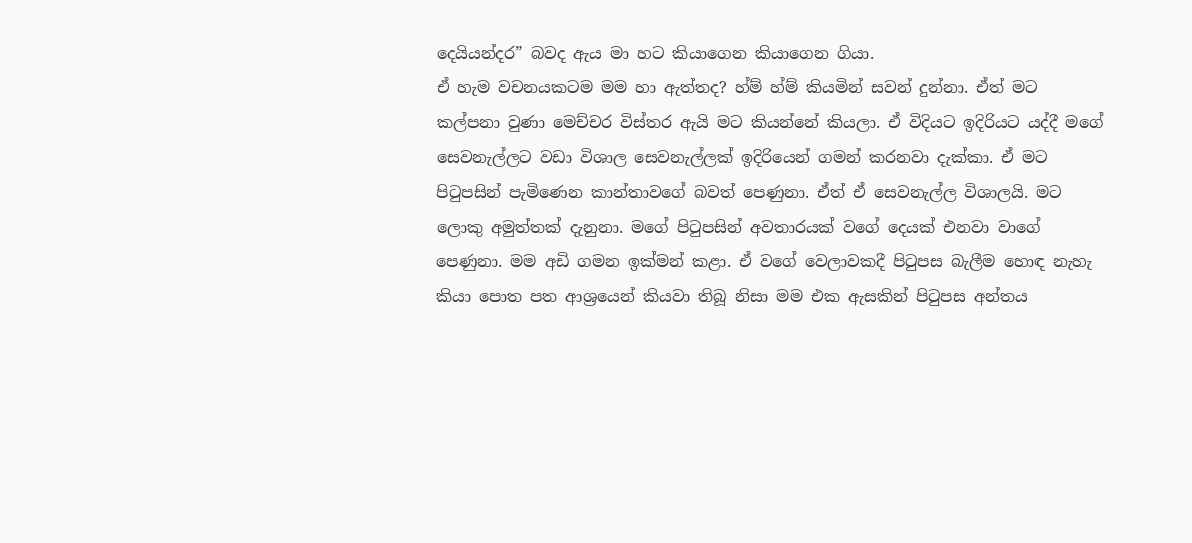දෙයියන්දර” බවද ඇය මා හට කියාගෙන කියාගෙන ගියා.
ඒ හැම වචනයකටම මම හා ඇත්තද? හ්ම් හ්ම් කියමින් සවන් දුන්නා. ඒත් මට කල්පනා වුණා මෙච්චර විස්තර ඇයි මට කියන්නේ කියලා. ඒ විදියට ඉදිරියට යද්දී මගේ සෙවනැල්ලට වඩා විශාල සෙවනැල්ලක් ඉදිරියෙන් ගමන් කරනවා දැක්කා. ඒ මට පිටුපසින් පැමිණෙන කාන්තාවගේ බවත් පෙණුනා. ඒත් ඒ සෙවනැල්ල විශාලයි. මට ලොකු අමුත්තක් දැනුනා. මගේ පිටුපසින් අවතාරයක් වගේ දෙයක් එනවා වාගේ පෙණුනා. මම අඩි ගමන ඉක්මන් කළා. ඒ වගේ වෙලාවකදී පිටුපස බැලීම හොඳ නැහැ කියා පොත පත ආශ්‍රයෙන් කියවා තිබූ නිසා මම එක ඇසකින් පිටුපස අන්තය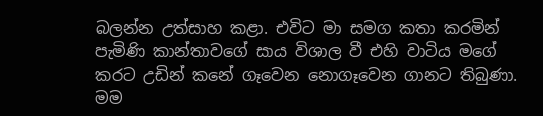බලන්න උත්සාහ කළා. එවිට මා සමග කතා කරමින් පැමිණි කාන්තාවගේ සාය විශාල වී එහි වාටිය මගේ කරට උඩින් කනේ ගෑවෙන නොගෑවෙන ගානට තිබුණා.
මම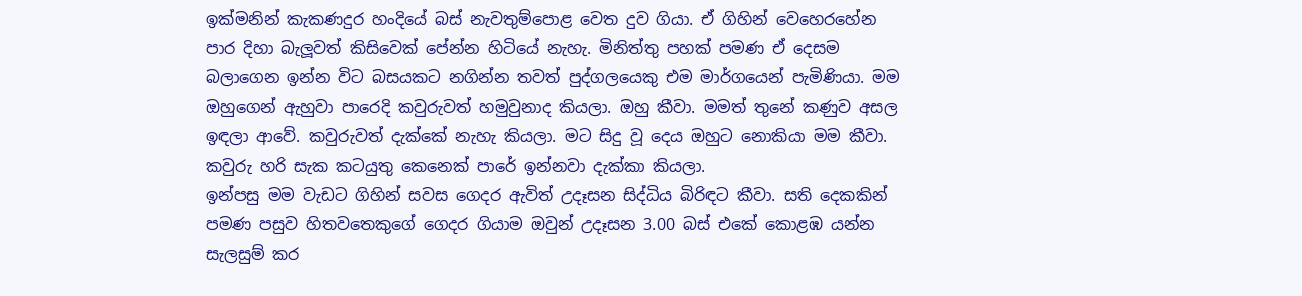ඉක්මනින් කැකණදුර හංදියේ බස් නැවතුම්පොළ වෙත දුව ගියා. ඒ ගිහින් වෙහෙරහේන පාර දිහා බැලූවත් කිසිවෙක් පේන්න හිටියේ නැහැ. මිනිත්තු පහක් පමණ ඒ දෙසම බලාගෙන ඉන්න විට බසයකට නගින්න තවත් පුද්ගලයෙකු එම මාර්ගයෙන් පැමිණියා. මම ඔහුගෙන් ඇහුවා පාරෙදි කවුරුවත් හමුවුනාද කියලා. ඔහු කීවා. මමත් තුනේ කණුව අසල ඉඳලා ආවේ. කවුරුවත් දැක්කේ නැහැ කියලා. මට සිදු වූ දෙය ඔහුට නොකියා මම කීවා. කවුරු හරි සැක කටයුතු කෙනෙක් පාරේ ඉන්නවා දැක්කා කියලා.
ඉන්පසු මම වැඩට ගිහින් සවස ගෙදර ඇවිත් උදෑසන සිද්ධිය බිරිඳට කීවා. සති දෙකකින් පමණ පසුව හිතවතෙකුගේ ගෙදර ගියාම ඔවුන් උදෑසන 3.00 බස් එකේ කොළඹ යන්න සැලසුම් කර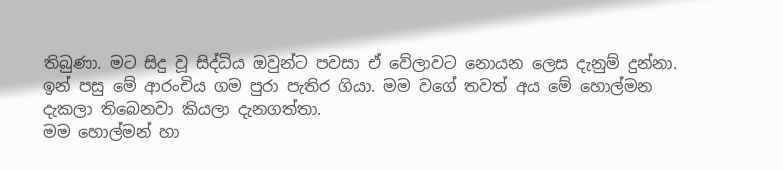තිබුණා. මට සිදු වූ සිද්ධිය ඔවුන්ට පවසා ඒ වේලාවට නොයන ලෙස දැනුම් දුන්නා. ඉන් පසු මේ ආරංචිය ගම පුරා පැතිර ගියා. මම වගේ තවත් අය මේ හොල්මන දැකලා තිබෙනවා කියලා දැනගත්තා.
මම හොල්මන් හා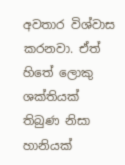අවතාර විශ්වාස කරනවා. ඒත් හිතේ ලොකු ශක්තියක් තිබුණ නිසා හානියක්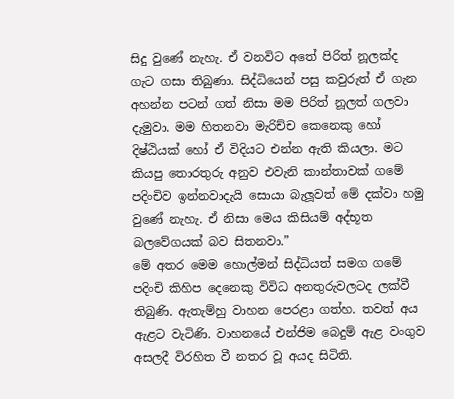සිදු වුණේ නැහැ. ඒ වනවිට අතේ පිරිත් නූලක්ද ගැට ගසා තිබුණා. සිද්ධියෙන් පසු කවුරුත් ඒ ගැන අහන්න පටන් ගත් නිසා මම පිරිත් නූලත් ගලවා දැමුවා. මම හිතනවා මැරිච්ච කෙනෙකු හෝ දිෂ්ඨියක් හෝ ඒ විදියට එන්න ඇති කියලා. මට කියපු තොරතුරු අනුව එවැනි කාන්තාවක් ගමේ පදිංචිව ඉන්නවාදැයි සොයා බැලූවත් මේ දක්වා හමු වුණේ නැහැ. ඒ නිසා මෙය කිසියම් අද්භූත බලවේගයක් බව සිතනවා.”
මේ අතර මෙම හොල්මන් සිද්ධියත් සමග ගමේ පදිංචි කිහිප දෙනෙකු විවිධ අනතුරුවලටද ලක්වී තිබුණි. ඇතැම්හු වාහන පෙරළා ගත්හ. තවත් අය ඇළට වැටිණි. වාහනයේ එන්ජිම බෙදුම් ඇළ වංගුව අසලදී විරහිත වී නතර වූ අයද සිටිති.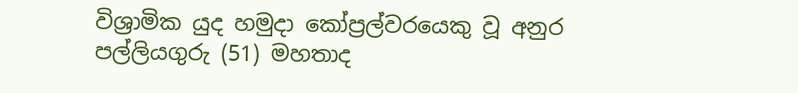විශ්‍රාමික යුද හමුදා කෝප්‍රල්වරයෙකු වූ අනුර පල්ලියගුරු (51) මහතාද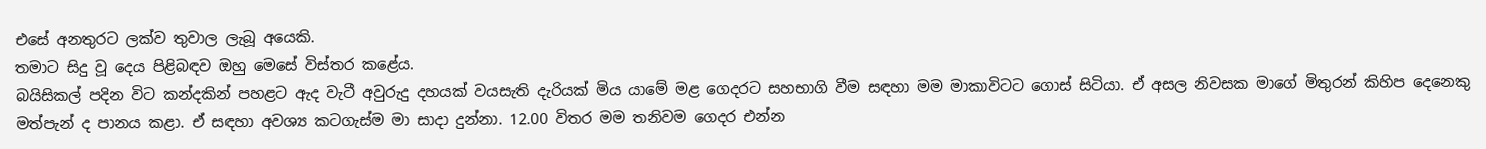එසේ අනතුරට ලක්ව තුවාල ලැබූ අයෙකි.
තමාට සිදු වූ දෙය පිළිබඳව ඔහු මෙසේ විස්තර කළේය.
බයිසිකල් පදින විට කන්දකින් පහළට ඇද වැටී අවුරුදු දහයක් වයසැති දැරියක් මිය යාමේ මළ ගෙදරට සහභාගි වීම සඳහා මම මාකාවිටට ගොස් සිටියා. ඒ අසල නිවසක මාගේ මිතුරන් කිහිප දෙනෙකු මත්පැන් ද පානය කළා. ඒ සඳහා අවශ්‍ය කටගැස්ම මා සාදා දුන්නා. 12.00 විතර මම තනිවම ගෙදර එන්න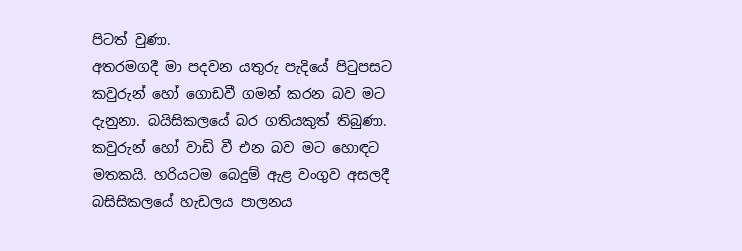පිටත් වුණා.
අතරමගදී මා පදවන යතුරු පැදියේ පිටුපසට කවුරුන් හෝ ගොඩවී ගමන් කරන බව මට දැනුනා. බයිසිකලයේ බර ගතියකුත් තිබුණා. කවුරුන් හෝ වාඩි වී එන බව මට හොඳට මතකයි. හරියටම බෙදුම් ඇළ වංගුව අසලදී බසිසිකලයේ හැඩලය පාලනය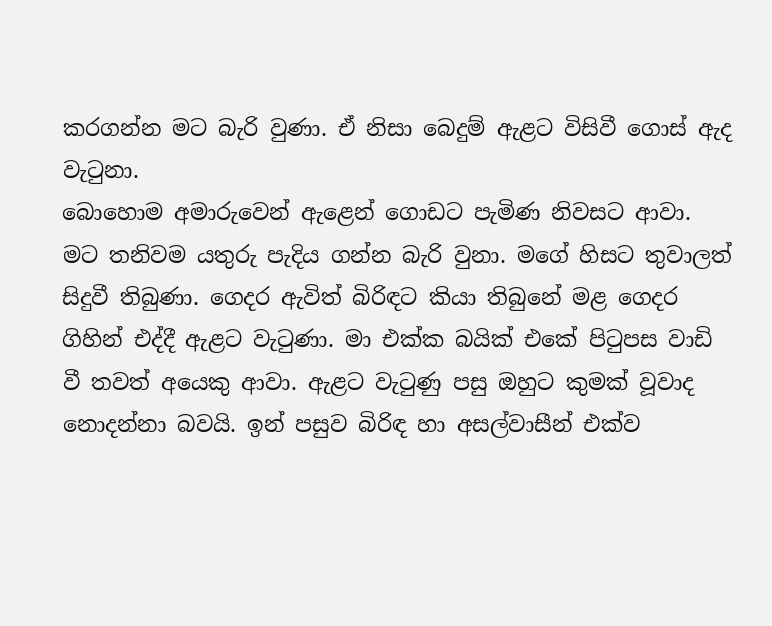කරගන්න මට බැරි වුණා. ඒ නිසා බෙදුම් ඇළට විසිවී ගොස් ඇද වැටුනා.
බොහොම අමාරුවෙන් ඇළෙන් ගොඩට පැමිණ නිවසට ආවා. මට තනිවම යතුරු පැදිය ගන්න බැරි වුනා. මගේ හිසට තුවාලත් සිදුවී තිබුණා. ගෙදර ඇවිත් බිරිඳට කියා තිබුනේ මළ ගෙදර ගිහින් එද්දී ඇළට වැටුණා. මා එක්ක බයික් එකේ පිටුපස වාඩි වී තවත් අයෙකු ආවා. ඇළට වැටුණු පසු ඔහුට කුමක් වූවාද නොදන්නා බවයි. ඉන් පසුව බිරිඳ හා අසල්වාසීන් එක්ව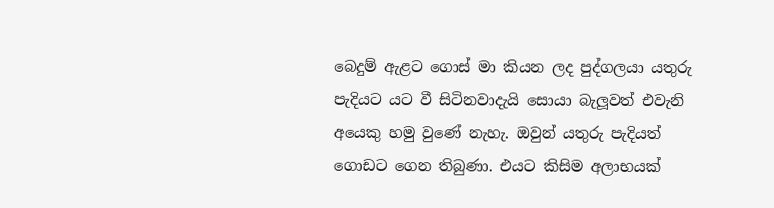බෙදුම් ඇළට ගොස් මා කියන ලද පුද්ගලයා යතුරු පැදියට යට වී සිටිනවාදැයි සොයා බැලූවත් එවැනි අයෙකු හමු වුණේ නැහැ. ඔවුන් යතුරු පැදියත් ගොඩට ගෙන තිබුණා. එයට කිසිම අලාභයක්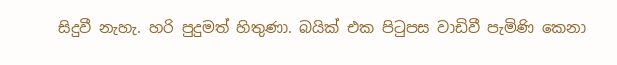සිදුවී නැහැ. හරි පුදුමත් හිතුණා. බයික් එක පිටුපස වාඩිවී පැමිණි කෙනා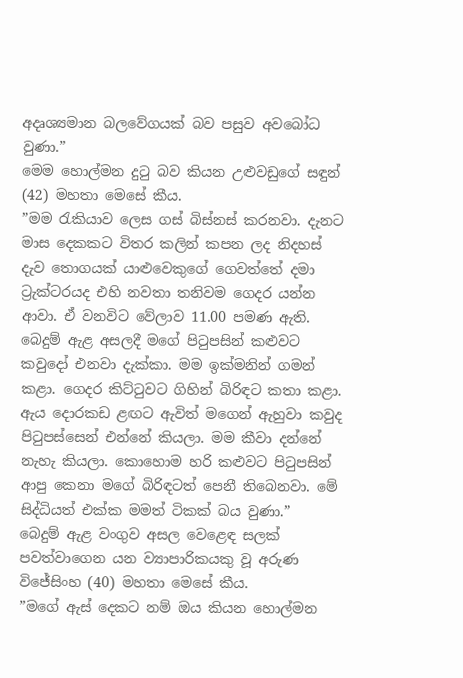අදෘශ්‍යමාන බලවේගයක් බව පසුව අවබෝධ වුණා.”
මෙම හොල්මන දුටු බව කියන උළුවඩුගේ සඳුන් (42) මහතා මෙසේ කීය.
”මම රැකියාව ලෙස ගස් බිස්නස් කරනවා. දැනට මාස දෙකකට විතර කලින් කපන ලද නිදහස් දැව තොගයක් යාළුවෙකුගේ ගෙවත්තේ දමා ට්‍රැක්ටරයද එහි නවතා තනිවම ගෙදර යන්න ආවා. ඒ වනවිට වේලාව 11.00 පමණ ඇති. බෙදුම් ඇළ අසලදී මගේ පිටුපසින් කළුවට කවුදෝ එනවා දැක්කා. මම ඉක්මනින් ගමන් කළා. ගෙදර කිට්ටුවට ගිහින් බිරිඳට කතා කළා. ඇය දොරකඩ ළඟට ඇවිත් මගෙන් ඇහුවා කවුද පිටුපස්සෙන් එන්නේ කියලා. මම කීවා දන්නේ නැහැ කියලා. කොහොම හරි කළුවට පිටුපසින් ආපු කෙනා මගේ බිරිඳටත් පෙනී තිබෙනවා. මේ සිද්ධියත් එක්ක මමත් ටිකක් බය වුණා.”
බෙදුම් ඇළ වංගුව අසල වෙළෙඳ සලක් පවත්වාගෙන යන ව්‍යාපාරිකයකු වූ අරුණ විජේසිංහ (40) මහතා මෙසේ කීය.
”මගේ ඇස් දෙකට නම් ඔය කියන හොල්මන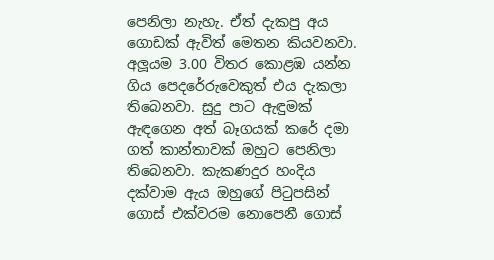පෙනිලා නැහැ. ඒත් දැකපු අය ගොඩක් ඇවිත් මෙතන කියවනවා. අලූයම 3.00 විතර කොළඹ යන්න ගිය පෙදරේරුවෙකුත් එය දැකලා තිබෙනවා. සුදු පාට ඇඳුමක් ඇඳගෙන අත් බෑගයක් කරේ දමා ගත් කාන්තාවක් ඔහුට පෙනිලා තිබෙනවා. කැකණදුර හංදිය දක්වාම ඇය ඔහුගේ පිටුපසින් ගොස් එක්වරම නොපෙනී ගොස්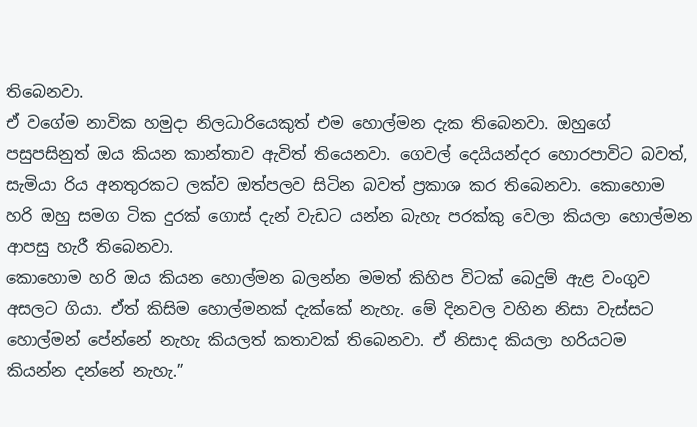තිබෙනවා.
ඒ වගේම නාවික හමුදා නිලධාරියෙකුත් එම හොල්මන දැක තිබෙනවා. ඔහුගේ පසුපසිනුත් ඔය කියන කාන්තාව ඇවිත් තියෙනවා. ගෙවල් දෙයියන්දර හොරපාවිට බවත්, සැමියා රිය අනතුරකට ලක්ව ඔත්පලව සිටින බවත් ප්‍රකාශ කර තිබෙනවා. කොහොම හරි ඔහු සමග ටික දුරක් ගොස් දැන් වැඩට යන්න බැහැ පරක්කු වෙලා කියලා හොල්මන ආපසු හැරී තිබෙනවා.
කොහොම හරි ඔය කියන හොල්මන බලන්න මමත් කිහිප විටක් බෙදුම් ඇළ වංගුව අසලට ගියා. ඒත් කිසිම හොල්මනක් දැක්කේ නැහැ. මේ දිනවල වහින නිසා වැස්සට හොල්මන් පේන්නේ නැහැ කියලත් කතාවක් තිබෙනවා. ඒ නිසාද කියලා හරියටම කියන්න දන්නේ නැහැ.”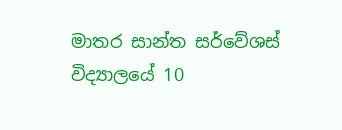මාතර සාන්ත සර්වේශස් විද්‍යාලයේ 10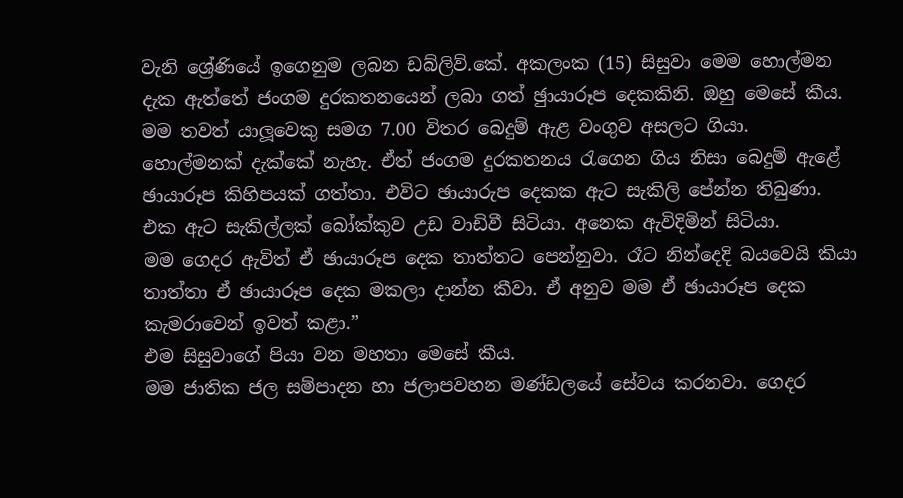වැනි ශ්‍රේණියේ ඉගෙනුම ලබන ඩබ්ලිව්.කේ. අකලංක (15) සිසුවා මෙම හොල්මන දැක ඇත්තේ ජංගම දුරකතනයෙන් ලබා ගත් ඡුායාරූප දෙකකිනි. ඔහු මෙසේ කීය.
මම තවත් යාලූවෙකු සමග 7.00 විතර බෙදුම් ඇළ වංගුව අසලට ගියා. හොල්මනක් දැක්කේ නැහැ. ඒත් ජංගම දුරකතනය රැගෙන ගිය නිසා බෙදුම් ඇළේ ඡායාරූප කිහිපයක් ගත්තා. එවිට ඡායාරුප දෙකක ඇට සැකිලි පේන්න තිබුණා. එක ඇට සැකිල්ලක් බෝක්කුව උඩ වාඩිවී සිටියා. අනෙක ඇවිදිමින් සිටියා.
මම ගෙදර ඇවිත් ඒ ඡායාරූප දෙක තාත්තට පෙන්නුවා. රෑට නින්දෙදි බයවෙයි කියා තාත්තා ඒ ඡායාරූප දෙක මකලා දාන්න කීවා. ඒ අනුව මම ඒ ඡායාරූප දෙක කැමරාවෙන් ඉවත් කළා.”
එම සිසුවාගේ පියා වන මහතා මෙසේ කීය.
මම ජාතික ජල සම්පාදන හා ජලාපවහන මණ්ඩලයේ සේවය කරනවා. ගෙදර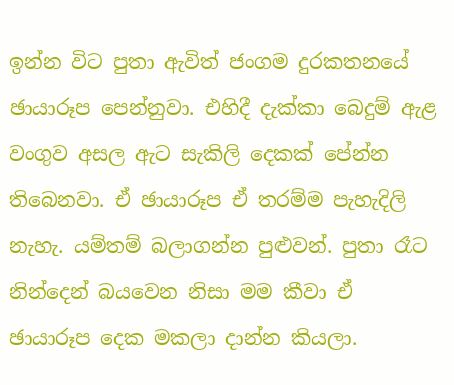ඉන්න විට පුතා ඇවිත් ජංගම දුරකතනයේ ඡායාරූප පෙන්නුවා. එහිදී දැක්කා බෙදුම් ඇළ වංගුව අසල ඇට සැකිලි දෙකක් පේන්න තිබෙනවා. ඒ ඡායාරූප ඒ තරම්ම පැහැදිලි නැහැ. යම්තම් බලාගන්න පුළුවන්. පුතා රෑට නින්දෙන් බයවෙන නිසා මම කීවා ඒ ඡායාරූප දෙක මකලා දාන්න කියලා.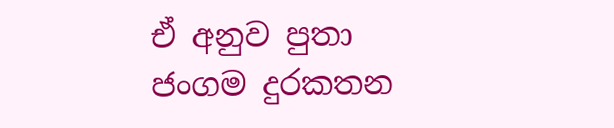ඒ අනුව පුතා ජංගම දුරකතන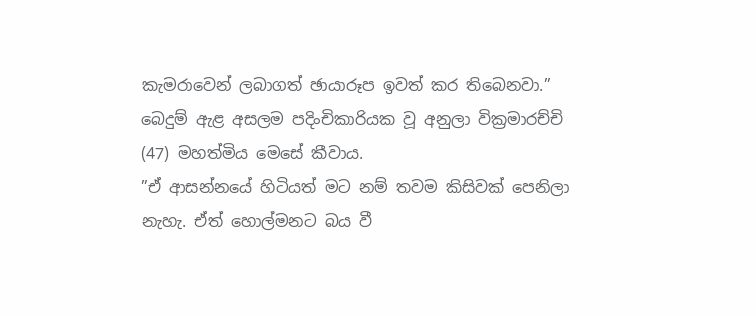කැමරාවෙන් ලබාගත් ඡායාරූප ඉවත් කර තිබෙනවා.”
බෙදුම් ඇළ අසලම පදිංචිකාරියක වූ අනුලා වික්‍රමාරච්චි (47) මහත්මිය මෙසේ කීවාය.
”ඒ ආසන්නයේ හිටියත් මට නම් තවම කිසිවක් පෙනිලා නැහැ. ඒත් හොල්මනට බය වී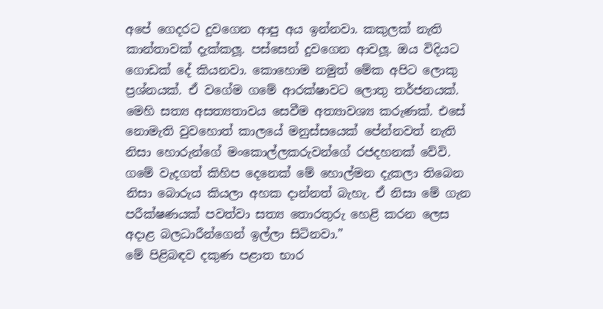අපේ ගෙදරට දුවගෙන ආපු අය ඉන්නවා. කකුලක් නැති කාන්තාවක් දැක්කලූ. පස්සෙන් දුවගෙන ආවලූ. ඔය විදියට ගොඩක් දේ කියනවා. කොහොම නමුත් මේක අපිට ලොකු ප්‍රශ්නයක්. ඒ වගේම ගමේ ආරක්ෂාවට ලොතු තර්ජනයක්. මෙහි සත්‍ය අසත්‍යතාවය සෙවීම අත්‍යාවශ්‍ය කරුණක්. එසේ නොමැති වුවහොත් කාලයේ මනුස්සයෙක් පේන්නවත් නැති නිසා හොරුන්ගේ මංකොල්ලකරුවන්ගේ රජදහනක් වේවි. ගමේ වැදගත් කිහිප දෙනෙක් මේ හොල්මන දැකලා තිබෙන නිසා බොරුය කියලා අහක දාන්නත් බැහැ. ඒ නිසා මේ ගැන පරීක්ෂණයක් පවත්වා සත්‍ය තොරතුරු හෙළි කරන ලෙස අදාළ බලධාරීන්ගෙන් ඉල්ලා සිටිනවා.”
මේ පිළිබඳව දකුණ පළාත භාර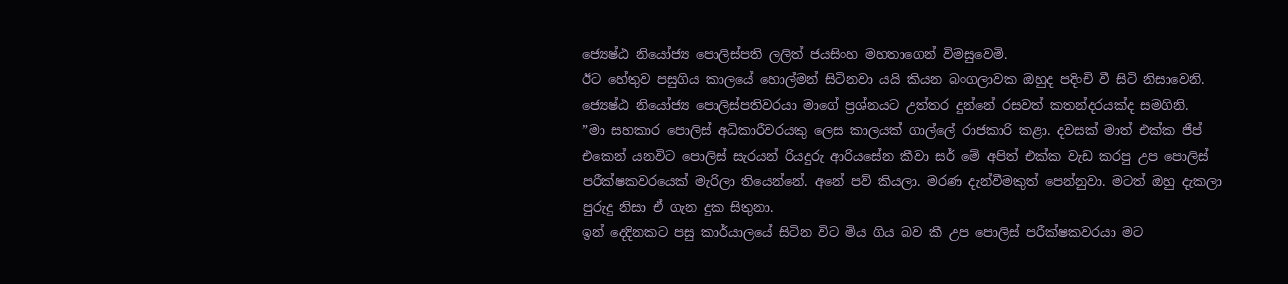ජ්‍යෙෂ්ඨ නියෝජ්‍ය පොලිස්පති ලලිත් ජයසිංහ මහතාගෙන් විමසුවෙමි.
ඊට හේතුව පසුගිය කාලයේ හොල්මන් සිටිනවා යයි කියන බංගලාවක ඔහුද පදිංචි වී සිටි නිසාවෙනි.
ජ්‍යෙෂ්ඨ නියෝජ්‍ය පොලිස්පතිවරයා මාගේ ප්‍රශ්නයට උත්තර දුන්නේ රසවත් කතන්දරයක්ද සමගිනි.
”මා සහකාර පොලිස් අධිකාරීවරයකු ලෙස කාලයක් ගාල්ලේ රාජකාරි කළා. දවසක් මාත් එක්ක ජීප් එකෙන් යනවිට පොලිස් සැරයන් රියදුරු ආරියසේන කීවා සර් මේ අපිත් එක්ක වැඩ කරපු උප පොලිස් පරීක්ෂකවරයෙක් මැරිලා තියෙන්නේ. අනේ පව් කියලා. මරණ දැන්වීමකුත් පෙන්නුවා. මටත් ඔහු දැකලා පුරුදු නිසා ඒ ගැන දුක සිතුනා.
ඉන් දෙදිනකට පසු කාර්යාලයේ සිටින විට මිය ගිය බව කී උප පොලිස් පරීක්ෂකවරයා මට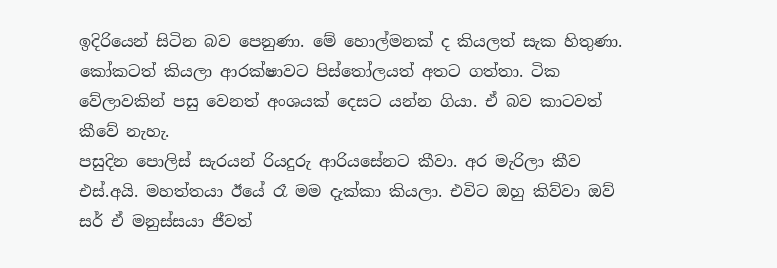ඉදිරියෙන් සිටින බව පෙනුණා. මේ හොල්මනක් ද කියලත් සැක හිතුණා. කෝකටත් කියලා ආරක්ෂාවට පිස්තෝලයත් අතට ගත්තා. ටික වේලාවකින් පසු වෙනත් අංශයක් දෙසට යන්න ගියා. ඒ බව කාටවත් කීවේ නැහැ.
පසුදින පොලිස් සැරයන් රියදුරු ආරියසේනට කීවා. අර මැරිලා කීව එස්.අයි. මහත්තයා ඊයේ රෑ මම දැක්කා කියලා. එවිට ඔහු කිව්වා ඔව් සර් ඒ මනුස්සයා ජීවත්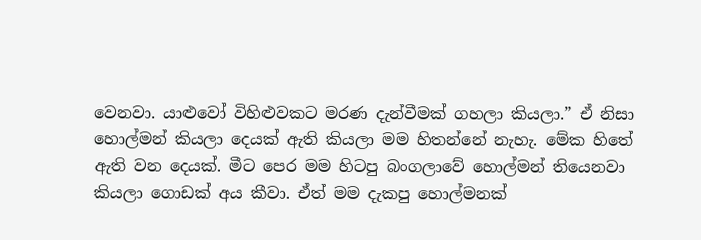වෙනවා. යාළුවෝ විහිළුවකට මරණ දැන්වීමක් ගහලා කියලා.” ඒ නිසා හොල්මන් කියලා දෙයක් ඇති කියලා මම හිතන්නේ නැහැ. මේක හිතේ ඇති වන දෙයක්. මීට පෙර මම හිටපු බංගලාවේ හොල්මන් තියෙනවා කියලා ගොඩක් අය කීවා. ඒත් මම දැකපු හොල්මනක්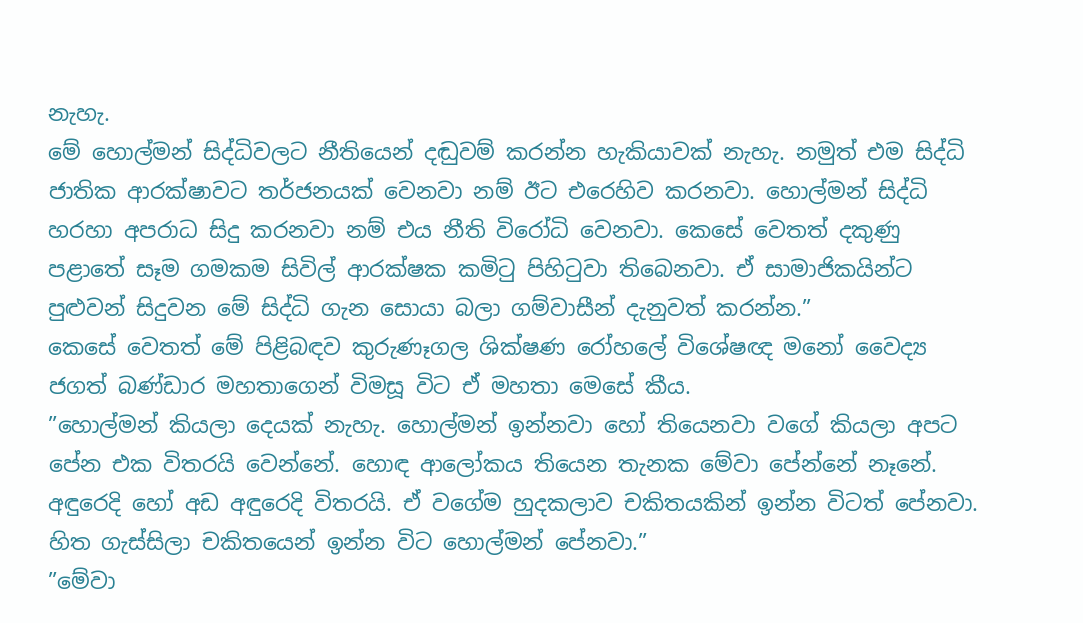නැහැ.
මේ හොල්මන් සිද්ධිවලට නීතියෙන් දඬුවම් කරන්න හැකියාවක් නැහැ. නමුත් එම සිද්ධි ජාතික ආරක්ෂාවට තර්ජනයක් වෙනවා නම් ඊට එරෙහිව කරනවා. හොල්මන් සිද්ධි හරහා අපරාධ සිදු කරනවා නම් එය නීති විරෝධි වෙනවා. කෙසේ වෙතත් දකුණු පළාතේ සෑම ගමකම සිවිල් ආරක්ෂක කමිටු පිහිටුවා තිබෙනවා. ඒ සාමාජිකයින්ට පුළුවන් සිදුවන මේ සිද්ධි ගැන සොයා බලා ගම්වාසීන් දැනුවත් කරන්න.”
කෙසේ වෙතත් මේ පිළිබඳව කුරුණෑගල ශික්ෂණ රෝහලේ විශේෂඥ මනෝ වෛද්‍ය ජගත් බණ්ඩාර මහතාගෙන් විමසූ විට ඒ මහතා මෙසේ කීය.
”හොල්මන් කියලා දෙයක් නැහැ. හොල්මන් ඉන්නවා හෝ තියෙනවා වගේ කියලා අපට පේන එක විතරයි වෙන්නේ. හොඳ ආලෝකය තියෙන තැනක මේවා පේන්නේ නෑනේ. අඳුරෙදි හෝ අඩ අඳුරෙදි විතරයි. ඒ වගේම හුදකලාව චකිතයකින් ඉන්න විටත් පේනවා. හිත ගැස්සිලා චකිතයෙන් ඉන්න විට හොල්මන් පේනවා.”
”මේවා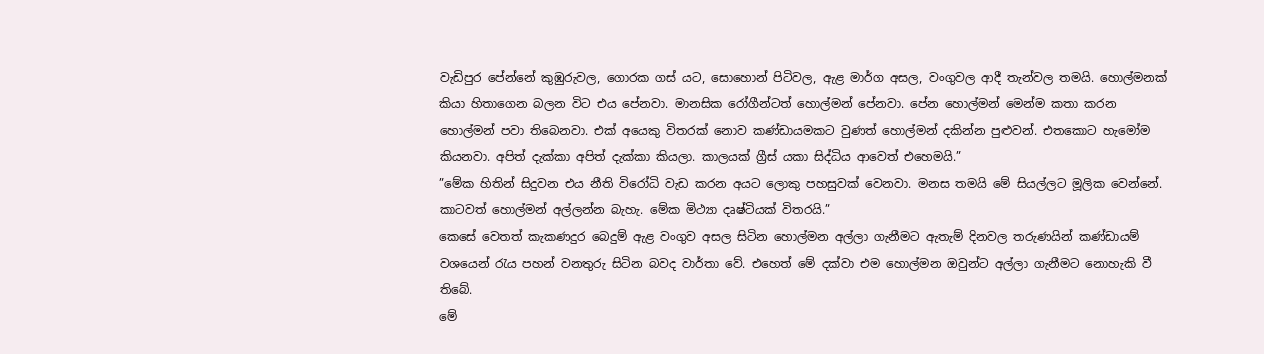වැඩිපුර පේන්නේ කුඹුරුවල, ගොරක ගස් යට, සොහොන් පිටිවල, ඇළ මාර්ග අසල, වංගුවල ආදී තැන්වල තමයි. හොල්මනක් කියා හිතාගෙන බලන විට එය පේනවා. මානසික රෝගීන්ටත් හොල්මන් පේනවා. පේන හොල්මන් මෙන්ම කතා කරන හොල්මන් පවා තිබෙනවා. එක් අයෙකු විතරක් නොව කණ්ඩායමකට වුණත් හොල්මන් දකින්න පුළුවන්. එතකොට හැමෝම කියනවා. අපිත් දැක්කා අපිත් දැක්කා කියලා. කාලයක් ග්‍රීස් යකා සිද්ධිය ආවෙත් එහෙමයි.”
”මේක හිතින් සිදුවන එය නීති විරෝධි වැඩ කරන අයට ලොකු පහසුවක් වෙනවා. මනස තමයි මේ සියල්ලට මූලික වෙන්නේ. කාටවත් හොල්මන් අල්ලන්න බැහැ. මේක මිථ්‍යා දෘෂ්ටියක් විතරයි.”
කෙසේ වෙතත් කැකණදුර බෙදුම් ඇළ වංගුව අසල සිටින හොල්මන අල්ලා ගැනීමට ඇතැම් දිනවල තරුණයින් කණ්ඩායම් වශයෙන් රැය පහන් වනතුරු සිටින බවද වාර්තා වේ. එහෙත් මේ දක්වා එම හොල්මන ඔවුන්ට අල්ලා ගැනීමට නොහැකි වී තිබේ.
මේ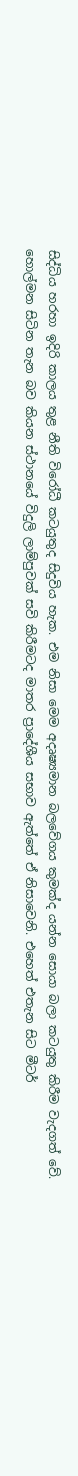සිද්ධිය හරහා ඉදිරි කාලය තුළ නීති විරෝධී කටයුතුද සිදුවිය හැක. එම නිසා මෙම අදෘෂ්‍යමාන බලවේගය කුමක්ද යන්න සොයා බලා කටයුතු කිරීම වැදගත් වේ. හොල්මන සිටින තැන බව කියන ස්ථානයේ විදුලි ලාම්පුවක් සවි කිරීමටද මාතර ප්‍රාදේශීය සභාව ඇත්තේ ඒ නිසාවෙනි. එහෙත් එතැන සිට මීටර්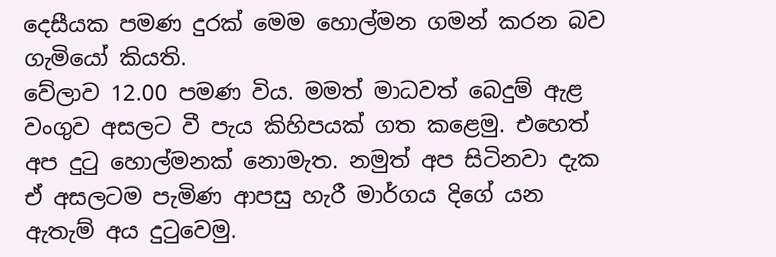දෙසීයක පමණ දුරක් මෙම හොල්මන ගමන් කරන බව ගැමියෝ කියති.
වේලාව 12.00 පමණ විය. මමත් මාධවත් බෙදුම් ඇළ වංගුව අසලට වී පැය කිහිපයක් ගත කළෙමු. එහෙත් අප දුටු හොල්මනක් නොමැත. නමුත් අප සිටිනවා දැක ඒ අසලටම පැමිණ ආපසු හැරී මාර්ගය දිගේ යන ඇතැම් අය දුටුවෙමු.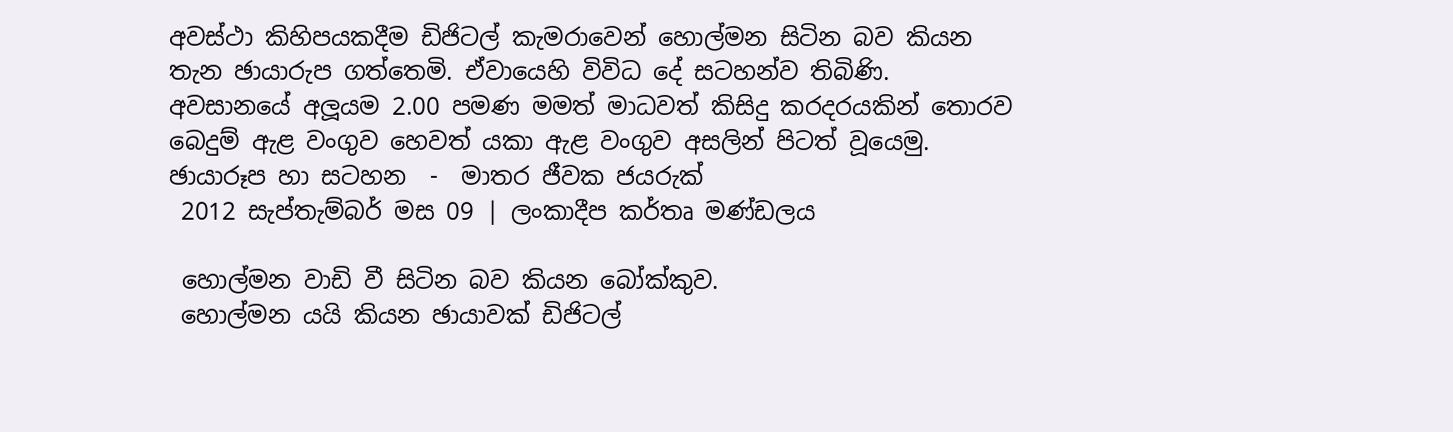අවස්ථා කිහිපයකදීම ඩිජිටල් කැමරාවෙන් හොල්මන සිටින බව කියන තැන ඡායාරුප ගත්තෙමි. ඒවායෙහි විවිධ දේ සටහන්ව තිබිණි. අවසානයේ අලූයම 2.00 පමණ මමත් මාධවත් කිසිදු කරදරයකින් තොරව බෙදුම් ඇළ වංගුව හෙවත් යකා ඇළ වංගුව අසලින් පිටත් වූයෙමු.
ඡායාරූප හා සටහන  -  මාතර ජීවක ජයරුක්
 2012 සැප්තැම්බර් මස 09 | ලංකාදීප කර්තෘ මණ්ඩලය

 හොල්මන වාඩි වී සිටින බව කියන බෝක්කුව.
 හොල්මන යයි කියන ඡායාවක් ඩිජිටල්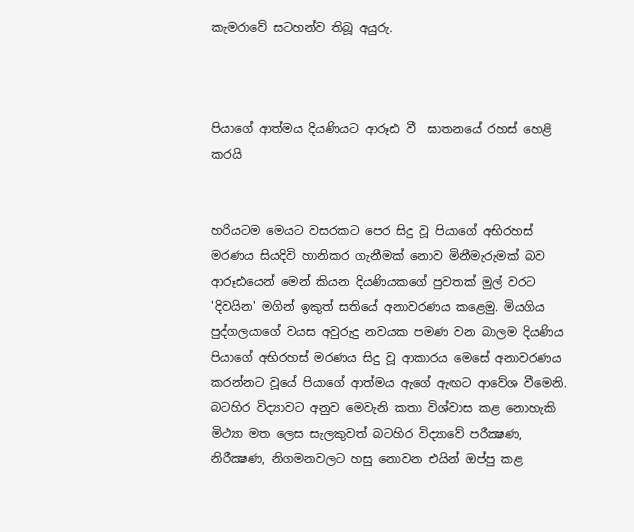කැමරාවේ සටහන්ව තිබූ අයුරු.



පියාගේ ආත්මය දියණියට ආරූඪ වී  ඝාතනයේ රහස්‌ හෙළි කරයි


හරියටම මෙයට වසරකට පෙර සිදු වූ පියාගේ අභිරහස්‌ මරණය සියදිවි හානිකර ගැනීමක්‌ නොව මිනීමැරුමක්‌ බව ආරූඪයෙන් මෙන් කියන දියණියකගේ පුවතක්‌ මුල් වරට 'දිවයින' මගින් ඉකුත් සතියේ අනාවරණය කළෙමු. මියගිය පුද්ගලයාගේ වයස අවුරුදු නවයක පමණ වන බාලම දියණිය පියාගේ අභිරහස්‌ මරණය සිදු වූ ආකාරය මෙසේ අනාවරණය කරන්නට වූයේ පියාගේ ආත්මය ඇගේ ඇඟට ආවේශ වීමෙනි. බටහිර විද්‍යාවට අනුව මෙවැනි කතා විශ්වාස කළ නොහැකි මිථ්‍යා මත ලෙස සැලකුවත් බටහිර විද්‍යාවේ පරීක්‍ෂණ, නිරීක්‍ෂණ, නිගමනවලට හසු නොවන එයින් ඔප්පු කළ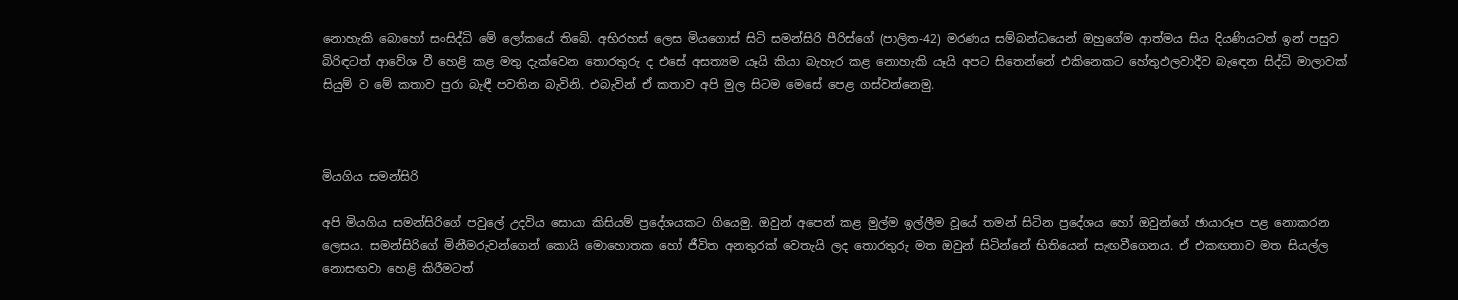නොහැකි බොහෝ සංසිද්ධි මේ ලෝකයේ තිබේ. අභිරහස්‌ ලෙස මියගොස්‌ සිටි සමන්සිරි පීරිස්‌ගේ (පාලිත-42) මරණය සම්බන්ධයෙන් ඔහුගේම ආත්මය සිය දියණියටත් ඉන් පසුව බිරිඳටත් ආවේශ වී හෙළි කළ මතු දැක්‌වෙන තොරතුරු ද එසේ අසත්‍යම යෑයි කියා බැහැර කළ නොහැකි යෑයි අපට සිතෙන්නේ එකිනෙකට හේතුඵලවාදීව බැඳෙන සිද්ධි මාලාවක්‌ සියුම් ව මේ කතාව පුරා බැඳී පවතින බැවිනි. එබැවින් ඒ කතාව අපි මුල සිටම මෙසේ පෙළ ගස්‌වන්නෙමු.



මියගිය සමන්සිරි

අපි මියගිය සමන්සිරිගේ පවුලේ උදවිය සොයා කිසියම් ප්‍රදේශයකට ගියෙමු. ඔවුන් අපෙන් කළ මුල්ම ඉල්ලීම වූයේ තමන් සිටින ප්‍රදේශය හෝ ඔවුන්ගේ ඡායාරූප පළ නොකරන ලෙසය. සමන්සිරිගේ මිනීමරුවන්ගෙන් කොයි මොහොතක හෝ ජීවිත අනතුරක්‌ වෙතැයි ලද තොරතුරු මත ඔවුන් සිටින්නේ භිතියෙන් සැඟවීගෙනය. ඒ එකඟතාව මත සියල්ල නොසඟවා හෙළි කිරීමටත්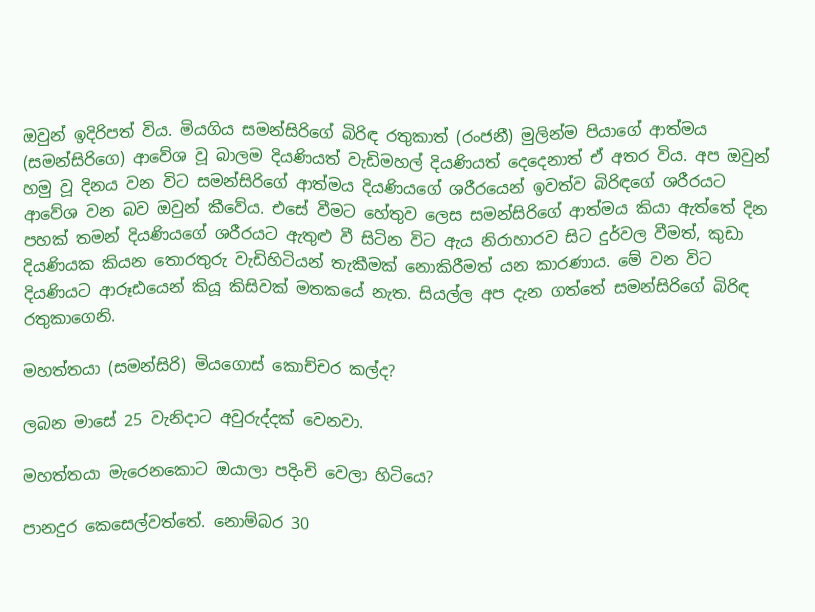ඔවුන් ඉදිරිපත් විය. මියගිය සමන්සිරිගේ බිරිඳ රතුකාත් (රංජනී) මුලින්ම පියාගේ ආත්මය (සමන්සිරිගෙ) ආවේශ වූ බාලම දියණියත් වැඩිමහල් දියණියත් දෙදෙනාත් ඒ අතර විය. අප ඔවුන් හමු වූ දිනය වන විට සමන්සිරිගේ ආත්මය දියණියගේ ශරීරයෙන් ඉවත්ව බිරිඳගේ ශරීරයට ආවේශ වන බව ඔවුන් කීවේය. එසේ වීමට හේතුව ලෙස සමන්සිරිගේ ආත්මය කියා ඇත්තේ දින පහක්‌ තමන් දියණියගේ ශරීරයට ඇතුළු වී සිටින විට ඇය නිරාහාරව සිට දුර්වල වීමත්, කුඩා දියණියක කියන තොරතුරු වැඩිහිටියන් තැකීමක්‌ නොකිරීමත් යන කාරණාය. මේ වන විට දියණියට ආරූඪයෙන් කියූ කිසිවක්‌ මතකයේ නැත. සියල්ල අප දැන ගත්තේ සමන්සිරිගේ බිරිඳ රතුකාගෙනි.

මහත්තයා (සමන්සිරි) මියගොස්‌ කොච්චර කල්ද?

ලබන මාසේ 25 වැනිදාට අවුරුද්දක්‌ වෙනවා.

මහත්තයා මැරෙනකොට ඔයාලා පදිංචි වෙලා හිටියෙ?

පානදුර කෙසෙල්වත්තේ. නොම්බර 30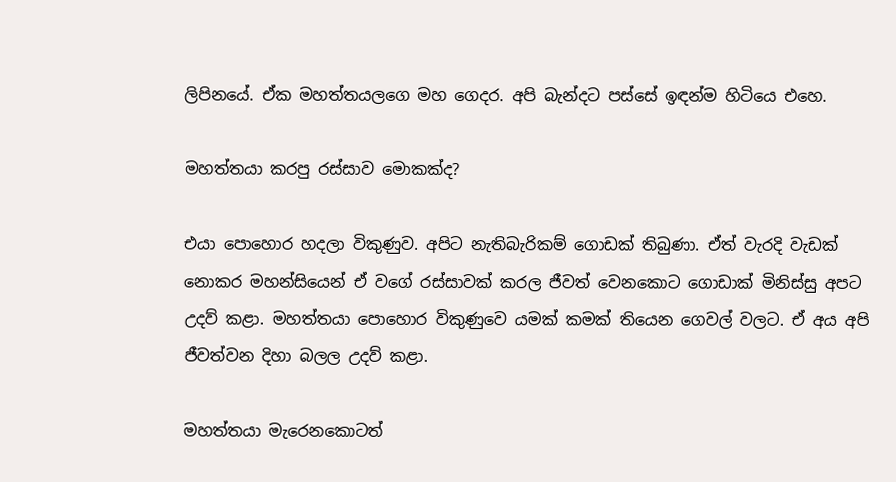ලිපිනයේ. ඒක මහත්තයලගෙ මහ ගෙදර. අපි බැන්දට පස්‌සේ ඉඳන්ම හිටියෙ එහෙ.

මහත්තයා කරපු රස්‌සාව මොකක්‌ද?

එයා පොහොර හදලා විකුණුව. අපිට නැතිබැරිකම් ගොඩක්‌ තිබුණා. ඒත් වැරදි වැඩක්‌ නොකර මහන්සියෙන් ඒ වගේ රස්‌සාවක්‌ කරල ජීවත් වෙනකොට ගොඩාක්‌ මිනිස්‌සු අපට උදව් කළා. මහත්තයා පොහොර විකුණුවෙ යමක්‌ කමක්‌ තියෙන ගෙවල් වලට. ඒ අය අපි ජීවත්වන දිහා බලල උදව් කළා.

මහත්තයා මැරෙනකොටත්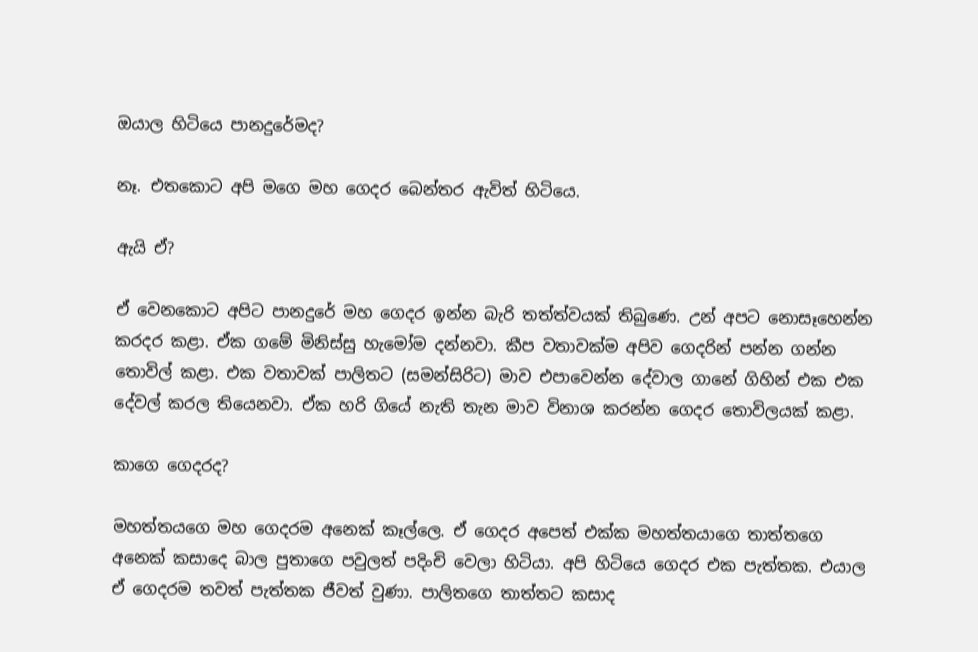ඔයාල හිටියෙ පානදුරේමද?

නෑ. එතකොට අපි මගෙ මහ ගෙදර බෙන්තර ඇවිත් හිටියෙ.

ඇයි ඒ?

ඒ වෙනකොට අපිට පානදුරේ මහ ගෙදර ඉන්න බැරි තත්ත්වයක්‌ තිබුණෙ. උන් අපට නොසෑහෙන්න කරදර කළා. ඒක ගමේ මිනිස්‌සු හැමෝම දන්නවා. කීප වතාවක්‌ම අපිව ගෙදරින් පන්න ගන්න තොවිල් කළා. එක වතාවක්‌ පාලිතට (සමන්සිරිට) මාව එපාවෙන්න දේවාල ගානේ ගිහින් එක එක දේවල් කරල තියෙනවා. ඒක හරි ගියේ නැති තැන මාව විනාශ කරන්න ගෙදර තොවිලයක්‌ කළා.

කාගෙ ගෙදරද?

මහත්තයගෙ මහ ගෙදරම අනෙක්‌ කෑල්ලෙ. ඒ ගෙදර අපෙත් එක්‌ක මහත්තයාගෙ තාත්තගෙ අනෙක්‌ කසාදෙ බාල පුතාගෙ පවුලත් පදිංචි වෙලා හිටියා. අපි හිටියෙ ගෙදර එක පැත්තක. එයාල ඒ ගෙදරම තවත් පැත්තක ජීවත් වුණා. පාලිතගෙ තාත්තට කසාද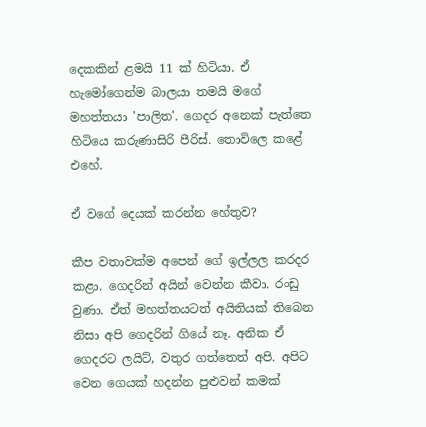දෙකකින් ළමයි 11 ක්‌ හිටියා. ඒ හැමෝගෙන්ම බාලයා තමයි මගේ මහත්තයා 'පාලිත'. ගෙදර අනෙක්‌ පැත්තෙ හිටියෙ කරුණාසිරි පීරිස්‌. තොවිලෙ කළේ එහේ.

ඒ වගේ දෙයක්‌ කරන්න හේතුව?

කීප වතාවක්‌ම අපෙන් ගේ ඉල්ලල කරදර කළා. ගෙදරින් අයින් වෙන්න කීවා. රංඩු වුණා. ඒත් මහත්තයටත් අයිතියක්‌ තිබෙන නිසා අපි ගෙදරින් ගියේ නෑ. අනික ඒ ගෙදරට ලයිට්‌, වතුර ගත්තෙත් අපි. අපිට වෙන ගෙයක්‌ හදන්න පුළුවන් කමක්‌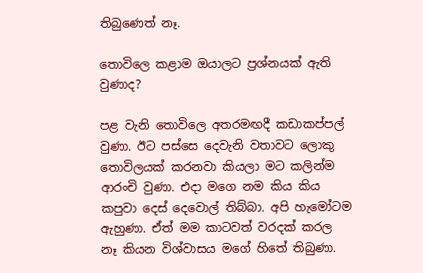තිබුණෙත් නෑ.

තොවිලෙ කළාම ඔයාලට ප්‍රශ්නයක්‌ ඇති වුණාද?

පළ වැනි තොවිලෙ අතරමඟදී කඩාකප්පල් වුණා. ඊට පස්‌සෙ දෙවැනි වතාවට ලොකු තොවිලයක්‌ කරනවා කියලා මට කලින්ම ආරංචි වුණා. එදා මගෙ නම කිය කිය කපුවා දෙස්‌ දෙවොල් තිබ්බා. අපි හැමෝටම ඇහුණා. ඒත් මම කාටවත් වරදක්‌ කරල නෑ කියන විශ්වාසය මගේ හිතේ තිබුණා.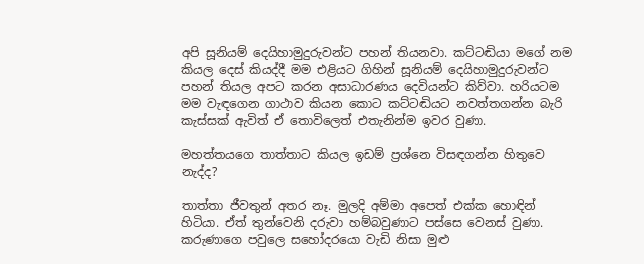අපි සූනියම් දෙයිහාමුදුරුවන්ට පහන් තියනවා. කට්‌ටඬියා මගේ නම කියල දෙස්‌ කියද්දී මම එළියට ගිහින් සූනියම් දෙයිහාමුදුරුවන්ට පහන් තියල අපට කරන අසාධාරණය දෙවියන්ට කිව්වා. හරියටම මම වැඳගෙන ගාථාව කියන කොට කට්‌ටඬියට නවත්තගන්න බැරි කැස්‌සක්‌ ඇවිත් ඒ තොවිලෙත් එතැනින්ම ඉවර වුණා.

මහත්තයගෙ තාත්තාට කියල ඉඩම් ප්‍රශ්නෙ විසඳගන්න හිතුවෙ නැද්ද?

තාත්තා ජීවතුන් අතර නෑ. මුලදි අම්මා අපෙත් එක්‌ක හොඳින් හිටියා. ඒත් තුන්වෙනි දරුවා හම්බවුණාට පස්‌සෙ වෙනස්‌ වුණා. කරුණාගෙ පවුලෙ සහෝදරයො වැඩි නිසා මුළු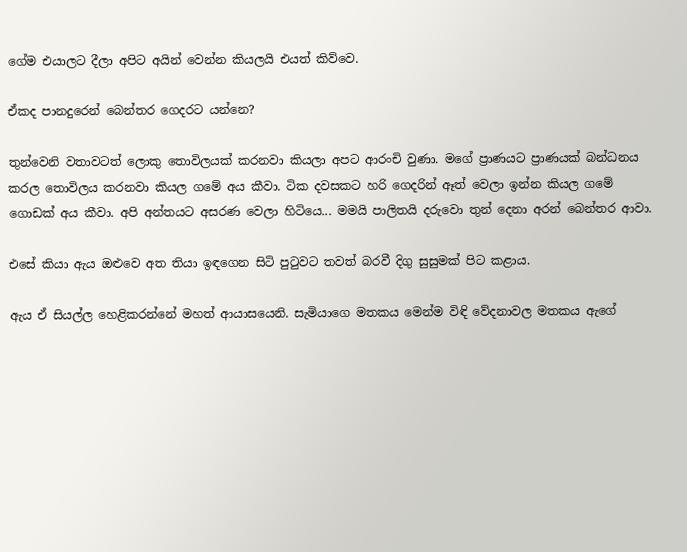ගේම එයාලට දීලා අපිට අයින් වෙන්න කියලයි එයත් කිව්වෙ.

ඒකද පානදුරෙන් බෙන්තර ගෙදරට යන්නෙ?

තුන්වෙනි වතාවටත් ලොකු තොවිලයක්‌ කරනවා කියලා අපට ආරංචි වුණා. මගේ ප්‍රාණයට ප්‍රාණයක්‌ බන්ධනය කරල තොවිලය කරනවා කියල ගමේ අය කීවා. ටික දවසකට හරි ගෙදරින් ඈත් වෙලා ඉන්න කියල ගමේ ගොඩක්‌ අය කීවා. අපි අන්තයට අසරණ වෙලා හිටියෙ... මමයි පාලිතයි දරුවො තුන් දෙනා අරන් බෙන්තර ආවා.

එසේ කියා ඇය ඔළුවෙ අත තියා ඉඳගෙන සිටි පුටුවට තවත් බරවී දිගු සුසුමක්‌ පිට කළාය.

ඇය ඒ සියල්ල හෙළිකරන්නේ මහත් ආයාසයෙනි. සැමියාගෙ මතකය මෙන්ම විඳි වේදනාවල මතකය ඇගේ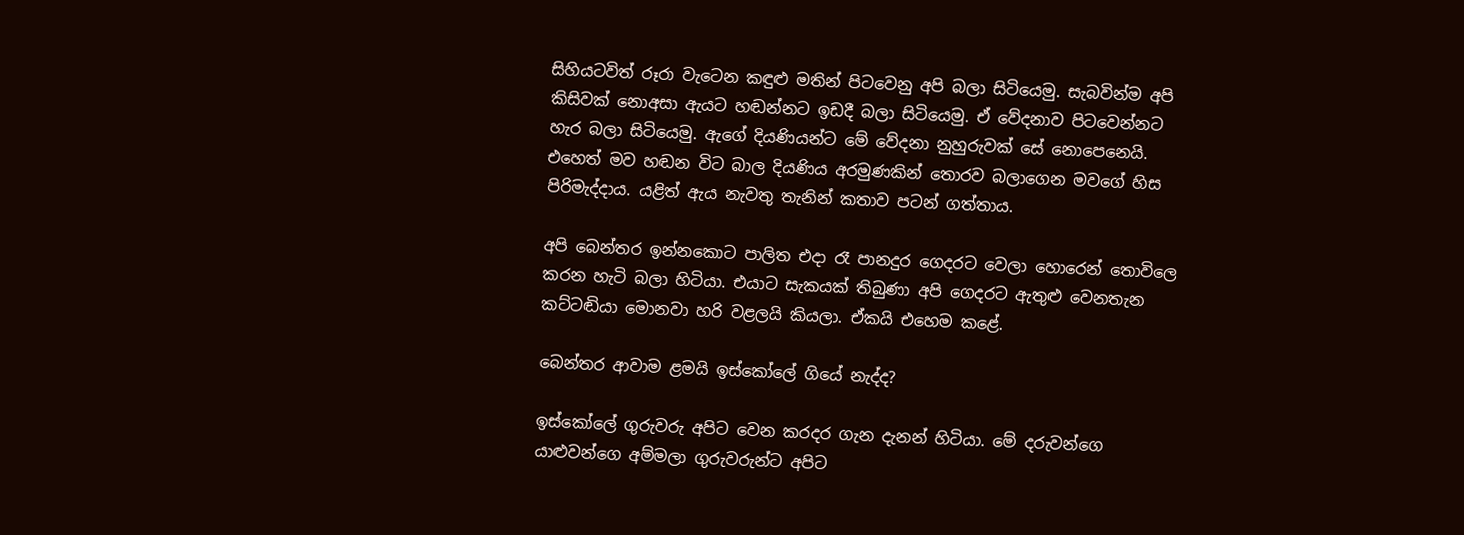සිහියටවිත් රූරා වැටෙන කඳුළු මතින් පිටවෙනු අපි බලා සිටියෙමු. සැබවින්ම අපි කිසිවක්‌ නොඅසා ඇයට හඬන්නට ඉඩදී බලා සිටියෙමු. ඒ වේදනාව පිටවෙන්නට හැර බලා සිටියෙමු. ඇගේ දියණියන්ට මේ වේදනා නුහුරුවක්‌ සේ නොපෙනෙයි. එහෙත් මව හඬන විට බාල දියණිය අරමුණකින් තොරව බලාගෙන මවගේ හිස පිරිමැද්දාය. යළිත් ඇය නැවතු තැනින් කතාව පටන් ගත්තාය.

අපි බෙන්තර ඉන්නකොට පාලිත එදා රෑ පානදුර ගෙදරට වෙලා හොරෙන් තොවිලෙ කරන හැටි බලා හිටියා. එයාට සැකයක්‌ තිබුණා අපි ගෙදරට ඇතුළු වෙනතැන කට්‌ටඬියා මොනවා හරි වළලයි කියලා. ඒකයි එහෙම කළේ.

බෙන්තර ආවාම ළමයි ඉස්‌කෝලේ ගියේ නැද්ද?

ඉස්‌කෝලේ ගුරුවරු අපිට වෙන කරදර ගැන දැනන් හිටියා. මේ දරුවන්ගෙ යාළුවන්ගෙ අම්මලා ගුරුවරුන්ට අපිට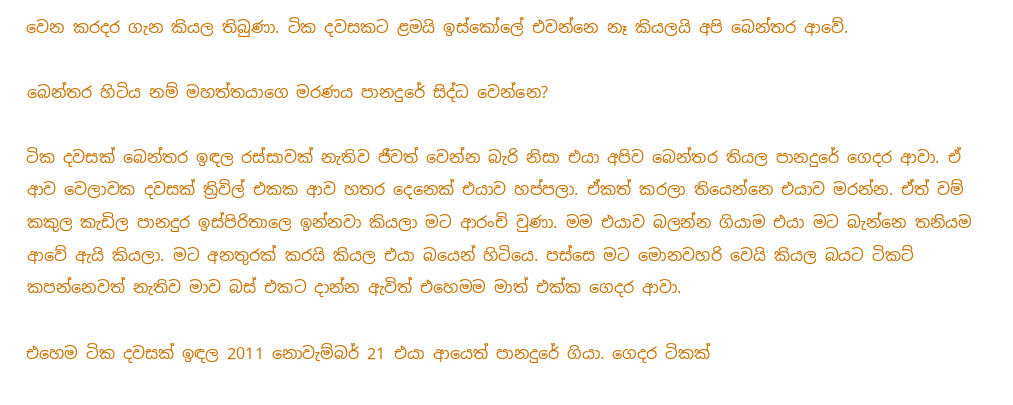වෙන කරදර ගැන කියල තිබුණා. ටික දවසකට ළමයි ඉස්‌කෝලේ එවන්නෙ නෑ කියලයි අපි බෙන්තර ආවේ.

බෙන්තර හිටිය නම් මහත්තයාගෙ මරණය පානදුරේ සිද්ධ වෙන්නෙ?

ටික දවසක්‌ බෙන්තර ඉඳල රස්‌සාවක්‌ නැතිව ජීවත් වෙන්න බැරි නිසා එයා අපිව බෙන්තර තියල පානදුරේ ගෙදර ආවා. ඒ ආව වෙලාවක දවසක්‌ ත්‍රිවිල් එකක ආව හතර දෙනෙක්‌ එයාව හප්පලා. ඒකත් කරලා තියෙන්නෙ එයාව මරන්න. ඒත් වම් කකුල කැඩිල පානදුර ඉස්‌පිරිතාලෙ ඉන්නවා කියලා මට ආරංචි වුණා. මම එයාව බලන්න ගියාම එයා මට බැන්නෙ තනියම ආවේ ඇයි කියලා. මට අනතුරක්‌ කරයි කියල එයා බයෙන් හිටියෙ. පස්‌සෙ මට මොනවහරි වෙයි කියල බයට ටිකට්‌ කපන්නෙවත් නැතිව මාව බස්‌ එකට දාන්න ඇවිත් එහෙමම මාත් එක්‌ක ගෙදර ආවා.

එහෙම ටික දවසක්‌ ඉඳල 2011 නොවැම්බර් 21 එයා ආයෙත් පානදුරේ ගියා. ගෙදර ටිකක්‌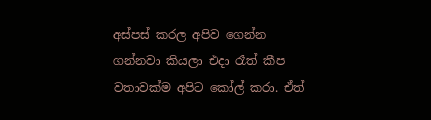අස්‌පස්‌ කරල අපිව ගෙන්න ගන්නවා කියලා එදා රෑත් කීප වතාවක්‌ම අපිට කෝල් කරා. ඒත්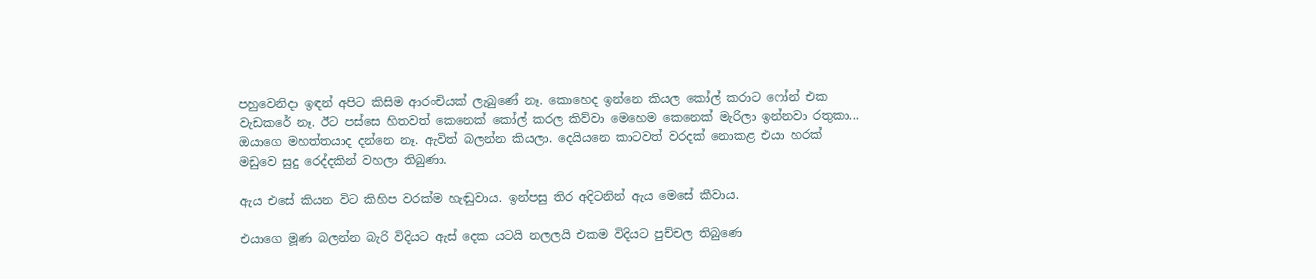පහුවෙනිදා ඉඳන් අපිට කිසිම ආරංචියක්‌ ලැබුණේ නෑ. කොහෙද ඉන්නෙ කියල කෝල් කරාට ෆෝන් එක වැඩකරේ නෑ. ඊට පස්‌සෙ හිතවත් කෙනෙක්‌ කෝල් කරල කිව්වා මෙහෙම කෙනෙක්‌ මැරිලා ඉන්නවා රතුකා... ඔයාගෙ මහත්තයාද දන්නෙ නෑ. ඇවිත් බලන්න කියලා. දෙයියනෙ කාටවත් වරදක්‌ නොකළ එයා හරක්‌ මඩුවෙ සුදු රෙද්දකින් වහලා තිබුණා.

ඇය එසේ කියන විට කිහිප වරක්‌ම හැඬුවාය. ඉන්පසු තිර අදිටනින් ඇය මෙසේ කීවාය.

එයාගෙ මූණ බලන්න බැරි විදියට ඇස්‌ දෙක යටයි නලලයි එකම විදියට පුච්චල තිබුණෙ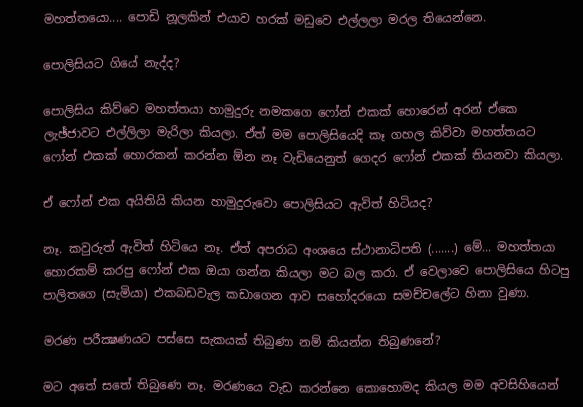මහත්තයො.... පොඩි නූලකින් එයාව හරක්‌ මඩුවෙ එල්ලලා මරල තියෙන්නෙ.

පොලිසියට ගියේ නැද්ද?

පොලිසිය කිව්වෙ මහත්තයා හාමුදුරු නමකගෙ ෆෝන් එකක්‌ හොරෙන් අරන් ඒකෙ ලැඡ්ජාවට එල්ලිලා මැරිලා කියලා. ඒත් මම පොලිසියෙදි කෑ ගහල කිව්වා මහත්තයට ෆෝන් එකක්‌ හොරකන් කරන්න ඕන නෑ වැඩියෙනුත් ගෙදර ෆෝන් එකක්‌ තියනවා කියලා.

ඒ ෆෝන් එක අයිතියි කියන හාමුදුරුවො පොලිසියට ඇවිත් හිටියද?

නෑ. කවුරුත් ඇවිත් හිටියෙ නෑ. ඒත් අපරාධ අංශයෙ ස්‌ථානාධිපති (.......) මේ... මහත්තයා හොරකම් කරපු ෆෝන් එක ඔයා ගන්න කියලා මට බල කරා. ඒ වෙලාවෙ පොලිසියෙ හිටපු පාලිතගෙ (සැමියා) එකබඩවැල කඩාගෙන ආව සහෝදරයො සමච්චලේට හිනා වුණා.

මරණ පරීක්‍ෂණයට පස්‌සෙ සැකයක්‌ තිබුණා නම් කියන්න තිබුණනේ?

මට අතේ සතේ තිබුණෙ නෑ. මරණයෙ වැඩ කරන්නෙ කොහොමද කියල මම අවසිහියෙන්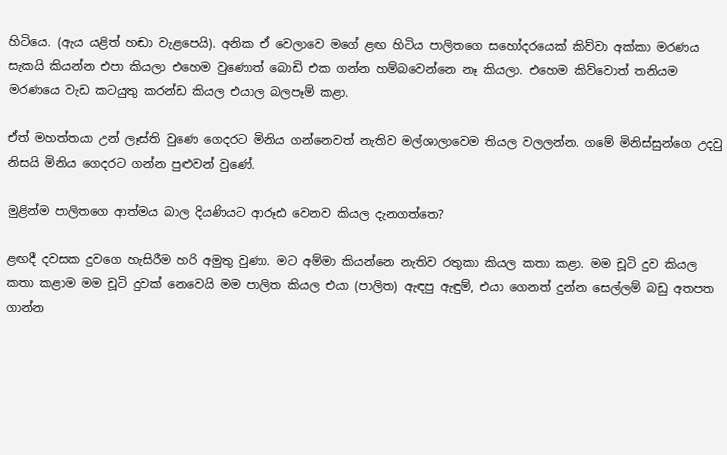හිටියෙ. (ඇය යළිත් හඬා වැළපෙයි). අනික ඒ වෙලාවෙ මගේ ළඟ හිටිය පාලිතගෙ සහෝදරයෙක්‌ කිව්වා අක්‌කා මරණය සැකයි කියන්න එපා කියලා එහෙම වුණොත් බොඩි එක ගන්න හම්බවෙන්නෙ නෑ කියලා. එහෙම කිව්වොත් තනියම මරණයෙ වැඩ කටයුතු කරන්ඩ කියල එයාල බලපෑම් කළා.

ඒත් මහත්තයා උන් ලෑස්‌ති වුණෙ ගෙදරට මිනිය ගන්නෙවත් නැතිව මල්ශාලාවෙම තියල වලලන්න. ගමේ මිනිස්‌සුන්ගෙ උදවු නිසයි මිනිය ගෙදරට ගන්න පුළුවන් වුණේ.

මුළින්ම පාලිතගෙ ආත්මය බාල දියණියට ආරූඪ වෙනව කියල දැනගත්තෙ?

ළඟදී දවසක දුවගෙ හැසිරීම හරි අමුතු වුණා. මට අම්මා කියන්නෙ නැතිව රතුකා කියල කතා කළා. මම චූටි දුව කියල කතා කළාම මම චූටි දුවක්‌ නෙවෙයි මම පාලිත කියල එයා (පාලිත) ඇඳපු ඇඳුම්, එයා ගෙනත් දුන්න සෙල්ලම් බඩු අතපත ගාන්න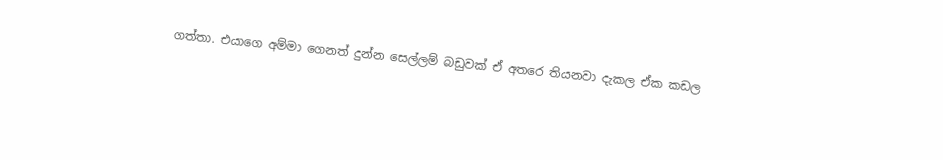ගත්තා. එයාගෙ අම්මා ගෙනත් දුන්න සෙල්ලම් බඩුවක්‌ ඒ අතරෙ තියනවා දැකල ඒක කඩල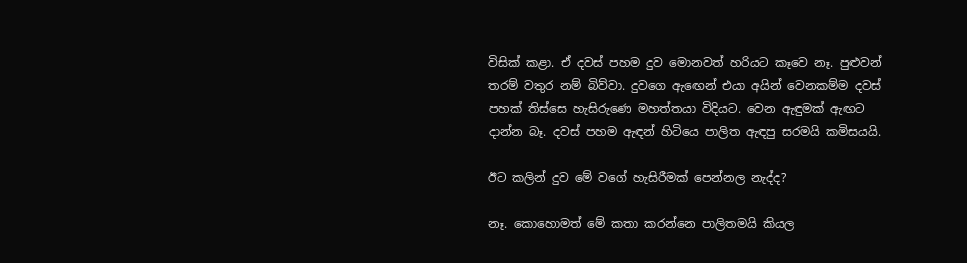විසික්‌ කළා. ඒ දවස්‌ පහම දුව මොනවත් හරියට කෑවෙ නෑ. පුළුවන් තරම් වතුර නම් බිව්වා. දුවගෙ ඇඟෙන් එයා අයින් වෙනකම්ම දවස්‌ පහක්‌ තිස්‌සෙ හැසිරුණෙ මහත්තයා විදියට. වෙන ඇඳුමක්‌ ඇඟට දාන්න බෑ. දවස්‌ පහම ඇඳන් හිටියෙ පාලිත ඇඳපු සරමයි කමිසයයි.

ඊට කලින් දුව මේ වගේ හැසිරීමක්‌ පෙන්නල නැද්ද?

නෑ. කොහොමත් මේ කතා කරන්නෙ පාලිතමයි කියල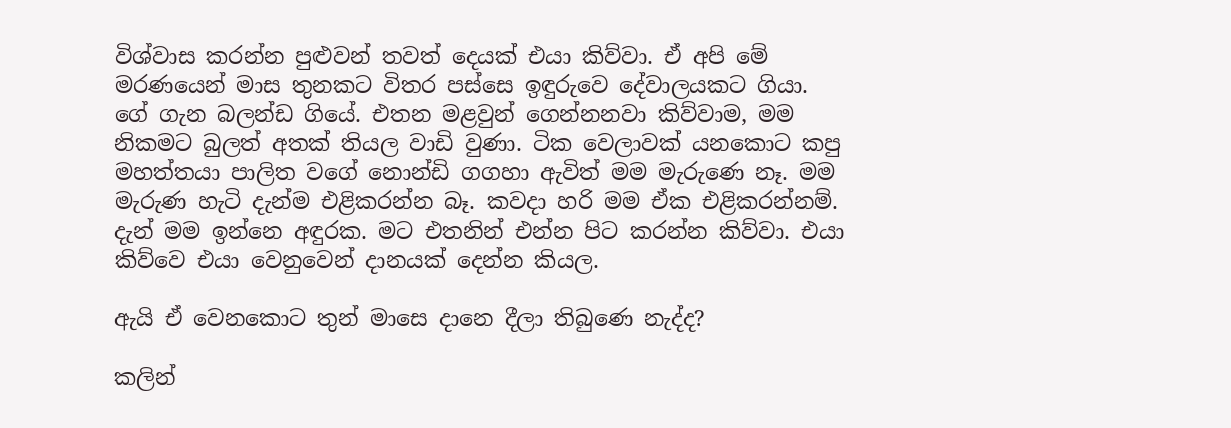විශ්වාස කරන්න පුළුවන් තවත් දෙයක්‌ එයා කිව්වා. ඒ අපි මේ මරණයෙන් මාස තුනකට විතර පස්‌සෙ ඉඳුරුවෙ දේවාලයකට ගියා. ගේ ගැන බලන්ඩ ගියේ. එතන මළවුන් ගෙන්නනවා කිව්වාම, මම නිකමට බුලත් අතක්‌ තියල වාඩි වුණා. ටික වෙලාවක්‌ යනකොට කපු මහත්තයා පාලිත වගේ නොන්ඩි ගගහා ඇවිත් මම මැරුණෙ නෑ. මම මැරුණ හැටි දැන්ම එළිකරන්න බෑ. කවදා හරි මම ඒක එළිකරන්නම්. දැන් මම ඉන්නෙ අඳුරක. මට එතනින් එන්න පිට කරන්න කිව්වා. එයා කිව්වෙ එයා වෙනුවෙන් දානයක්‌ දෙන්න කියල.

ඇයි ඒ වෙනකොට තුන් මාසෙ දානෙ දීලා තිබුණෙ නැද්ද?

කලින්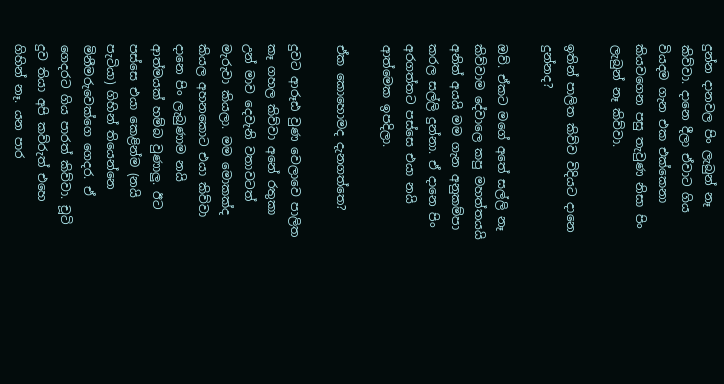දුන්න දානවල පිං ලැබුන් නෑ කිව්වා. දානෙ දීලා ඒවාට ගිය වියදම ගැන එක එක්‌කෙනා කියවගෙන පසු තැවුණ නිසා පිං ලැබුන් නෑ කිව්වා.

ඉතින් පාලිත කිව්ව විදියට දානෙ දුන්නද?

ඔව්. ඒකට මගේ අතේ සල්ලි නෑ කිව්වාම දේවාලෙ කපු මහත්තයයි අනිත් අයයි මම ගැන අනුකම්පා කරල සල්ලි දුන්නා. ඒ දානෙ පිං අරගත්තට පස්‌සෙ එයා නයි ආත්මෙක ඉපදිලා.

ඒක කොහොමද දැනගත්තෙ?

දුවට ආරූඪ වුණ වෙලාවෙ පාලිත කෑ ගහල කිව්වා අනේ රතුකා උන් මාව දෙවැනි වතාවටත් මැරුවා කියලා. මම මොකක්‌ද කියල අහනකොට එයා කිව්වා දානෙ පිං ලැබුණාම නයි ආත්මයක්‌ හම්බ වුණාලු. ඊට පස්‌සෙ එයා කෙළින්ම (නයි පැටියා) ගිහින් තියෙන්නෙ මිනීමරුවෙක්‌ගෙ ගෙදර. ඒ ගෙදරට ගිය පාරත් කිව්වා. චූටි දුව තියා අපි කව්රුත් එහෙ ගිහින් නෑ. යන පාර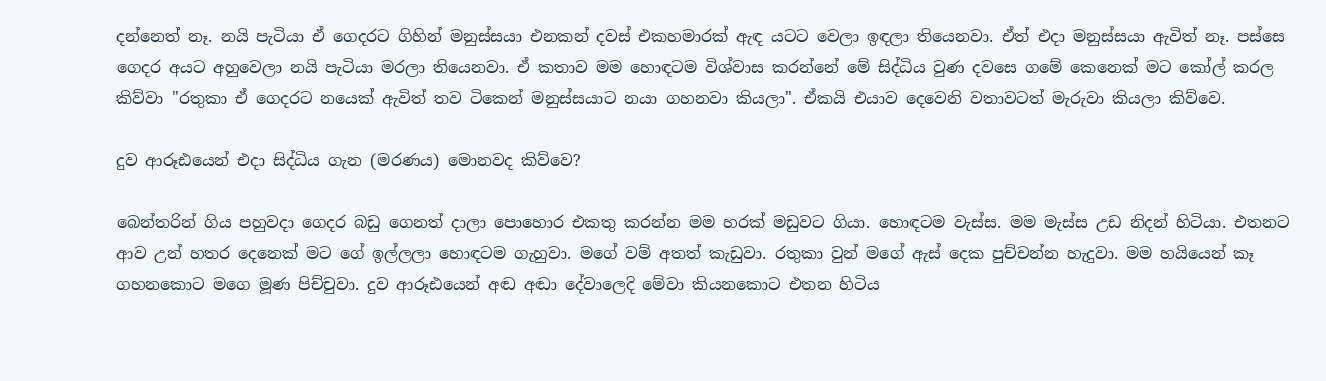දන්නෙත් නෑ. නයි පැටියා ඒ ගෙදරට ගිහින් මනුස්‌සයා එනකන් දවස්‌ එකහමාරක්‌ ඇඳ යටට වෙලා ඉඳලා තියෙනවා. ඒත් එදා මනුස්‌සයා ඇවිත් නෑ. පස්‌සෙ ගෙදර අයට අහුවෙලා නයි පැටියා මරලා තියෙනවා. ඒ කතාව මම හොඳටම විශ්වාස කරන්නේ මේ සිද්ධිය වුණ දවසෙ ගමේ කෙනෙක්‌ මට කෝල් කරල කිව්වා "රතුකා ඒ ගෙදරට නයෙක්‌ ඇවිත් තව ටිකෙන් මනුස්‌සයාට නයා ගහනවා කියලා". ඒකයි එයාව දෙවෙනි වතාවටත් මැරුවා කියලා කිව්වෙ.

දුව ආරූඪයෙන් එදා සිද්ධිය ගැන (මරණය) මොනවද කිව්වෙ?

බෙන්තරින් ගිය පහුවදා ගෙදර බඩු ගෙනත් දාලා පොහොර එකතු කරන්න මම හරක්‌ මඩුවට ගියා. හොඳටම වැස්‌ස. මම මැස්‌ස උඩ නිදන් හිටියා. එතනට ආව උන් හතර දෙනෙක්‌ මට ගේ ඉල්ලලා හොඳටම ගැහුවා. මගේ වම් අතත් කැඩුවා. රතුකා වුන් මගේ ඇස්‌ දෙක පුච්චන්න හැදුවා. මම හයියෙන් කෑ ගහනකොට මගෙ මූණ පිච්චුවා. දුව ආරූඪයෙන් අඬ අඬා දේවාලෙදි මේවා කියනකොට එතන හිටිය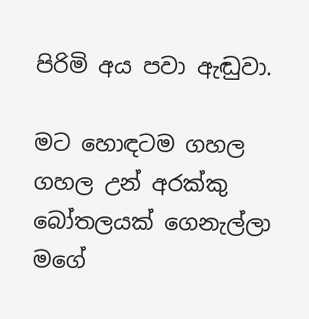පිරිමි අය පවා ඇඬුවා.

මට හොඳටම ගහල ගහල උන් අරක්‌කු බෝතලයක්‌ ගෙනැල්ලා මගේ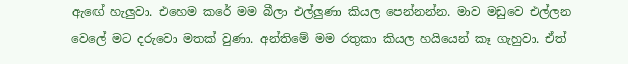ඇඟේ හැලුවා. එහෙම කරේ මම බීලා එල්ලුණා කියල පෙන්නන්න. මාව මඩුවෙ එල්ලන වෙලේ මට දරුවො මතක්‌ වුණා. අන්තිමේ මම රතුකා කියල හයියෙන් කෑ ගැහුවා. ඒත්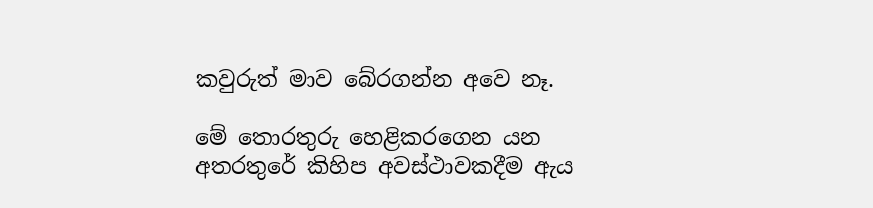කවුරුත් මාව බේරගන්න අවෙ නෑ.

මේ තොරතුරු හෙළිකරගෙන යන අතරතුරේ කිහිප අවස්‌ථාවකදීම ඇය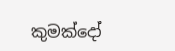කුමක්‌දෝ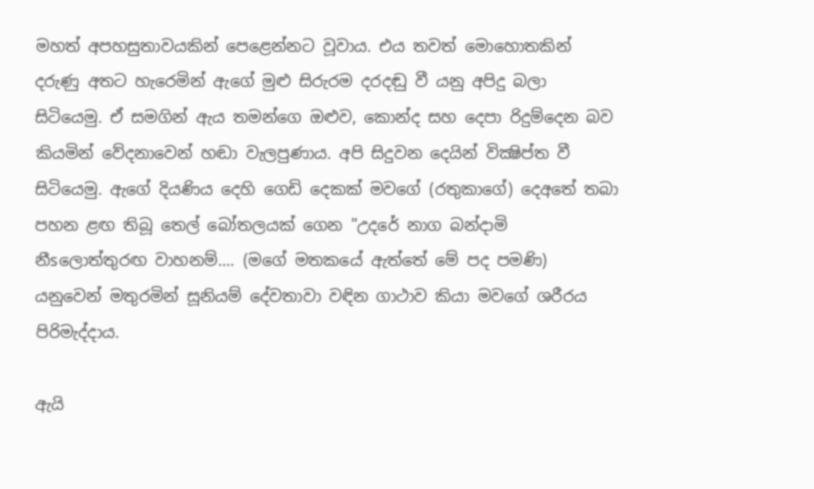මහත් අපහසුතාවයකින් පෙළෙන්නට වූවාය. එය තවත් මොහොතකින් දරුණු අතට හැරෙමින් ඇගේ මුළු සිරුරම දරදඬු වී යනු අපිදු බලා සිටියෙමු. ඒ සමගින් ඇය තමන්ගෙ ඔළුව, කොන්ද සහ දෙපා රිදුම්දෙන බව කියමින් වේදනාවෙන් හඬා වැලපුණාය. අපි සිදුවන දෙයින් වික්‍ෂිප්ත වී සිටියෙමු. ඇගේ දියණිය දෙහි ගෙඩි දෙකක්‌ මවගේ (රතුකාගේ) දෙඅතේ තබා පහන ළඟ තිබූ තෙල් බෝතලයක්‌ ගෙන "උදරේ නාග බන්දාමි නීsලොත්තුරඟ වාහනම්.... (මගේ මතකයේ ඇත්තේ මේ පද පමණි) යනුවෙන් මතුරමින් සූනියම් දේවතාවා වඳින ගාථාව කියා මවගේ ශරීරය පිරිමැද්දාය.

ඇයි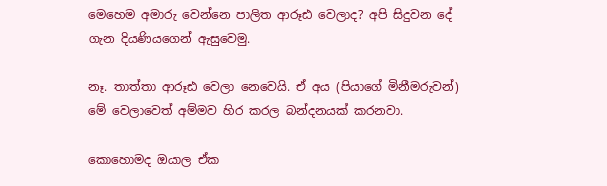මෙහෙම අමාරු වෙන්නෙ පාලිත ආරූඪ වෙලාද? අපි සිදුවන දේ ගැන දියණියගෙන් ඇසුවෙමු.

නෑ. තාත්තා ආරූඪ වෙලා නෙවෙයි. ඒ අය (පියාගේ මිනීමරුවන්) මේ වෙලාවෙත් අම්මව හිර කරල බන්දනයක්‌ කරනවා.

කොහොමද ඔයාල ඒක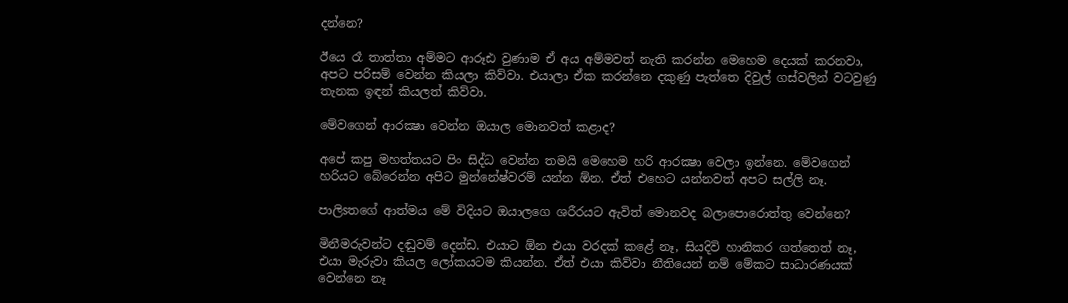දන්නෙ?

ඊයෙ රෑ තාත්තා අම්මට ආරූඪ වුණාම ඒ අය අම්මවත් නැති කරන්න මෙහෙම දෙයක්‌ කරනවා, අපට පරිසම් වෙන්න කියලා කිව්වා. එයාලා ඒක කරන්නෙ දකුණු පැත්තෙ දිවුල් ගස්‌වලින් වටවුණු තැනක ඉඳන් කියලත් කිව්වා.

මේවගෙන් ආරක්‍ෂා වෙන්න ඔයාල මොනවත් කළාද?

අපේ කපු මහත්තයට පිං සිද්ධ වෙන්න තමයි මෙහෙම හරි ආරක්‍ෂා වෙලා ඉන්නෙ. මේවගෙන් හරියට බේරෙන්න අපිට මුන්නේෂ්වරම් යන්න ඕන. ඒත් එහෙට යන්නවත් අපට සල්ලි නෑ.

පාලිsතගේ ආත්මය මේ විදියට ඔයාලගෙ ශරීරයට ඇවිත් මොනවද බලාපොරොත්තු වෙන්නෙ?

මිනීමරුවන්ට දඬුවම් දෙන්ඩ. එයාට ඕන එයා වරදක්‌ කළේ නෑ, සියදිවි හානිකර ගත්තෙත් නෑ, එයා මැරුවා කියල ලෝකයටම කියන්න. ඒත් එයා කිව්වා නීතියෙන් නම් මේකට සාධාරණයක්‌ වෙන්නෙ නෑ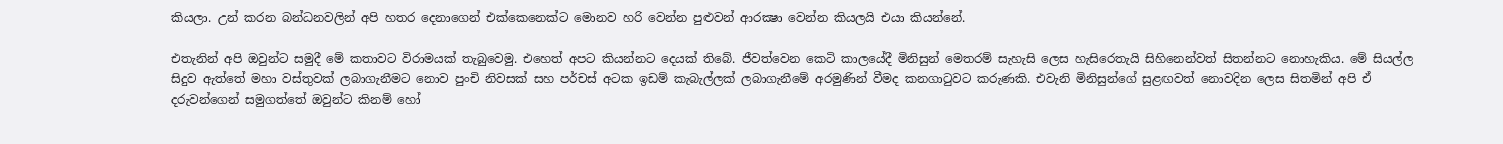කියලා. උන් කරන බන්ධනවලින් අපි හතර දෙනාගෙන් එක්‌කෙනෙක්‌ට මොනව හරි වෙන්න පුළුවන් ආරක්‍ෂා වෙන්න කියලයි එයා කියන්නේ.

එතැනින් අපි ඔවුන්ට සමුදී මේ කතාවට විරාමයක්‌ තැබුවෙමු. එහෙත් අපට කියන්නට දෙයක්‌ තිබේ. ජීවත්වෙන කෙටි කාලයේදී මිනිසුන් මෙතරම් සැහැසි ලෙස හැසිරෙතැයි සිහිනෙන්වත් සිතන්නට නොහැකිය. මේ සියල්ල සිදුව ඇත්තේ මහා වස්‌තුවක්‌ ලබාගැනීමට නොව පුංචි නිවසක්‌ සහ පර්චස්‌ අටක ඉඩම් කැබැල්ලක්‌ ලබාගැනීමේ අරමුණින් වීමද කනගාටුවට කරුණකි. එවැනි මිනිසුන්ගේ සුළඟවත් නොවදින ලෙස සිතමින් අපි ඒ දරුවන්ගෙන් සමුගත්තේ ඔවුන්ට කිනම් හෝ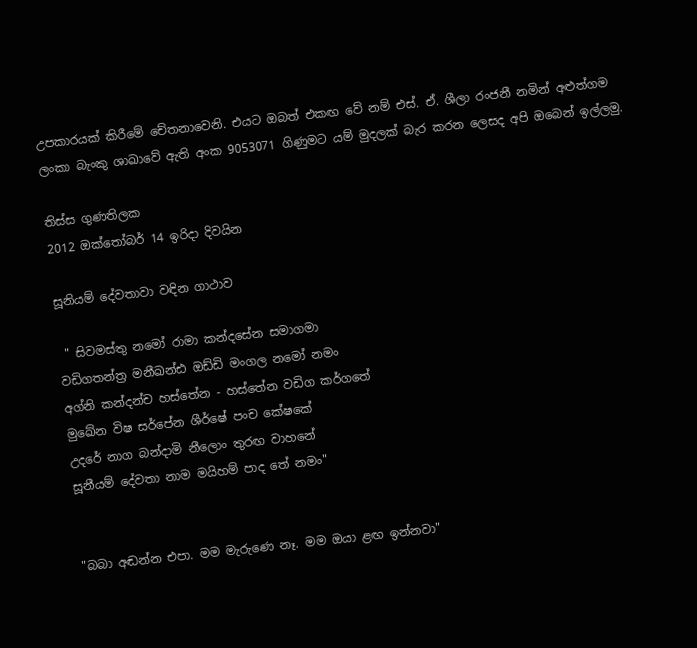උපකාරයක්‌ කිරීමේ චේතනාවෙනි. එයට ඔබත් එකඟ වේ නම් එස්‌. ඒ. ශීලා රංජනී නමින් අළුත්ගම ලංකා බැංකු ශාඛාවේ ඇති අංක 9053071 ගිණුමට යම් මුදලක්‌ බැර කරන ලෙසද අපි ඔබෙන් ඉල්ලමු.

තිස්‌ස ගුණතිලක
2012 ඔක්තෝබර් 14 ඉරිදා දිවයින

සූනියම් දේවතාවා වඳින ගාථාව

 " සිවමස්තු නමෝ රාමා කන්දසේන සමාගමා
වඩිගතන්ත්‍ර මනීඛන්ඪ ඔඩ්ඩි මංගල නමෝ නමං
අග්නි කන්දන්ච හස්තේන - හස්තේන වඩිග කර්ගතේ
මුඛේන විෂ සර්පේන ශීර්ෂේ පංච කේෂකේ
උදරේ නාග බන්දාමි නීලොං තුරඟ වාහනේ
සූනීයම් දේවතා නාම මයිහම් පාද තේ නමං"


"බබා අඬන්න එපා. මම මැරුණෙ නෑ. මම ඔයා ළඟ ඉන්නවා"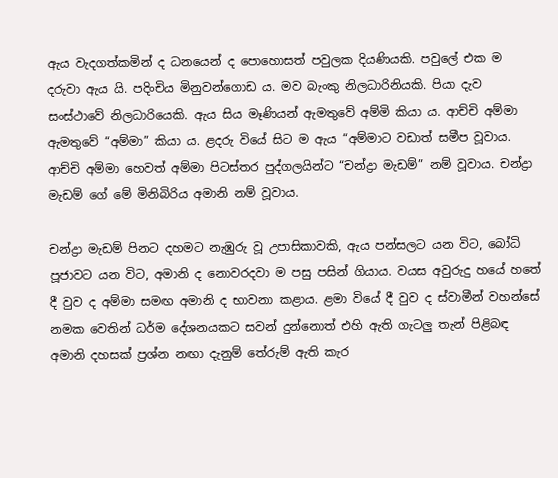ඇය වැදගත්කමින් ද ධනයෙන් ද පොහොසත් පවුලක දියණියකි. පවුලේ එක ම දරුවා ඇය යි. පදිංචිය මිනුවන්ගොඩ ය. මව බැංකු නිලධාරිනියකි. පියා දැව සංස්ථාවේ නිලධාරියෙකි. ඇය සිය මෑණියන් ඇමතුවේ අම්මි කියා ය. ආච්චි අම්මා ඇමතුවේ “අම්මා” කියා ය. ළදරු වියේ සිට ම ඇය “අම්මාට වඩාත් සමීප වූවාය. ආච්චි අම්මා හෙවත් අම්මා පිටස්තර පුද්ගලයින්ට “චන්ද්‍රා මැඩම්” නම් වූවාය. චන්ද්‍රා මැඩම් ගේ මේ මිනිබිරිය අමානි නම් වූවාය.

චන්ද්‍රා මැඩම් පිනට දහමට නැඹුරු වූ උපාසිකාවකි, ඇය පන්සලට යන විට, බෝධි පූජාවට යන විට, අමානි ද නොවරදවා ම පසු පසින් ගියාය. වයස අවුරුදු හයේ හතේ දී වුව ද අම්මා සමඟ අමානි ද භාවනා කළාය. ළමා වියේ දී වුව ද ස්වාමීන් වහන්සේ නමක වෙතින් ධර්ම දේශනයකට සවන් දුන්නොත් එහි ඇති ගැටලු තැන් පිළිබඳ අමානි දහසක් ප්‍රශ්න නඟා දැනුම් තේරුම් ඇති කැර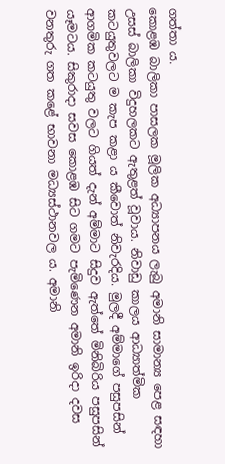ගත්තා ය.
කොළඹ බාලිකා පාසලක මූලික අධ්‍යාපනය ලැබු අමානි සාමාන්‍ය පෙළ සඳහා උසස් බාලිකා විදුහලකට ඇතුළත් වූවාය. නිවාඩු කාලය ආධ්‍යාත්මික කටයුතුවලට ම කැප කළා ය කීවොත් නිවැරදිය. මුලදී අම්මාගේ පසුපසින් ආගමික කටයුතු වලට ගියත් දැන් අම්මාට සිදුව ඇත්තේ මිනිබිරිය පසුපසින් යෑමටය. සිකුරාදා සවස කොළඹ සිට ගමට පැමිණෙන අමානි ඉරිදා දවස වනතුරු ගත කළේ භාවනා මධ්‍යස්ථානවල ය. අමානි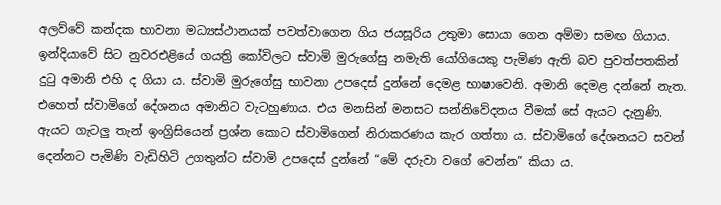අලව්වේ කන්දක භාවනා මධ්‍යස්ථානයක් පවත්වාගෙන ගිය ජයසූරිය උතුමා සොයා ගෙන අම්මා සමඟ ගියාය. ඉන්දියාවේ සිට නුවරඑළියේ ගයත්‍රි කෝවිලට ස්වාමි මුරුගේසු නමැති යෝගියෙකු පැමිණ ඇති බව පුවත්පතකින් දුටු අමානි එහි ද ගියා ය. ස්වාමි මුරුගේසු භාවනා උපදෙස් දුන්නේ දෙමළ භාෂාවෙනි. අමානි දෙමළ දන්නේ නැත. එහෙත් ස්වාමිගේ දේශනය අමානිට වැටහුණාය. එය මනසින් මනසට සන්නිවේදනය වීමක් සේ ඇයට දැනුණි. ඇයට ගැටලු තැන් ඉංග්‍රිසියෙන් ප්‍රශ්න කොට ස්වාමිගෙන් නිරාකරණය කැර ගත්තා ය. ස්වාමිගේ දේශනයට සවන් දෙන්නට පැමිණි වැඩිහිටි උගතුන්ට ස්වාමි උපදෙස් දුන්නේ “මේ දරුවා වගේ වෙන්න” කියා ය.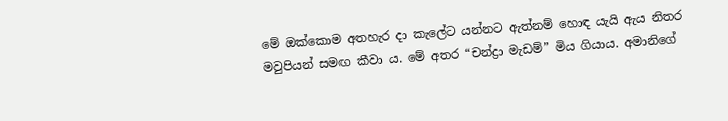මේ ඔක්කොම අතහැර දා කැලේට යන්නට ඇත්නම් හොඳ යැයි ඇය නිතර මවුපියන් සමඟ කීවා ය. මේ අතර “චන්ද්‍රා මැඩම්” මිය ගියාය. අමානිගේ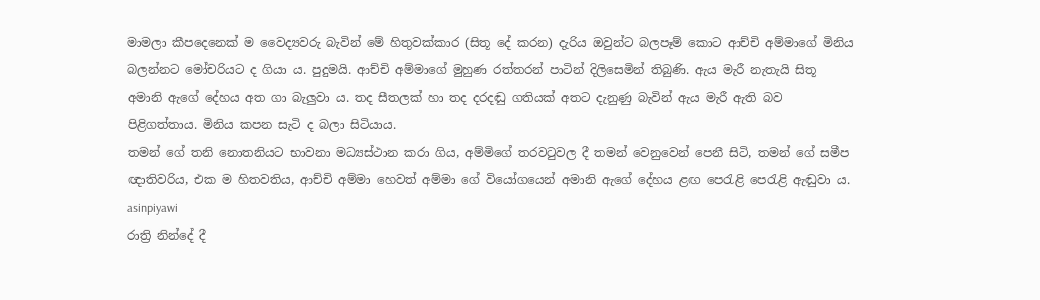මාමලා කීපදෙනෙක් ම වෛද්‍යවරු බැවින් මේ හිතුවක්කාර (සිතූ දේ කරන) දැරිය ඔවුන්ට බලපෑම් කොට ආච්චි අම්මාගේ මිනිය බලන්නට මෝචරියට ද ගියා ය. පුදුමයි. ආච්චි අම්මාගේ මුහුණ රත්තරන් පාටින් දිලිසෙමින් තිබුණි. ඇය මැරී නැතැයි සිතූ අමානි ඇගේ දේහය අත ගා බැලුවා ය. තද සීතලක් හා තද දරදඬු ගතියක් අතට දැනුණු බැවින් ඇය මැරී ඇති බව පිළිගත්තාය. මිනිය කපන සැටි ද බලා සිටියාය.
තමන් ගේ තනි නොතනියට භාවනා මධ්‍යස්ථාන කරා ගිය, අම්මිගේ තරවටුවල දී තමන් වෙනුවෙන් පෙනී සිටි, තමන් ගේ සමීප ඥාතිවරිය, එක ම හිතවතිය, ආච්චි අම්මා හෙවත් අම්මා ගේ වියෝගයෙන් අමානි ඇගේ දේහය ළඟ පෙරැළි පෙරැළි ඇඬුවා ය.
asinpiyawi
රාත්‍රි නින්දේ දී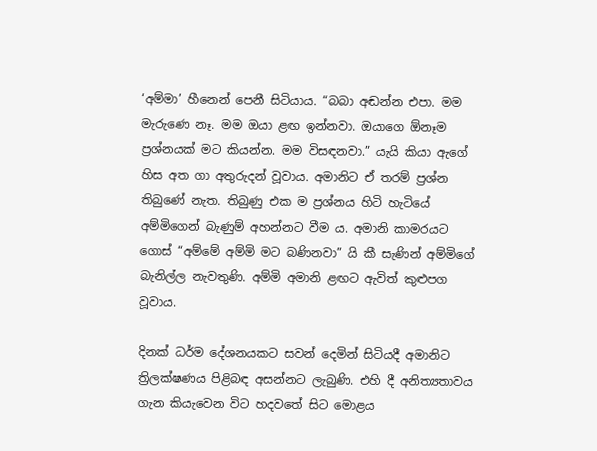‘අම්මා’ හීනෙන් පෙනී සිටියාය. “බබා අඬන්න එපා. මම මැරුණෙ නෑ. මම ඔයා ළඟ ඉන්නවා. ඔයාගෙ ඕනෑම ප්‍රශ්නයක් මට කියන්න. මම විසඳනවා.” යැයි කියා ඇගේ හිස අත ගා අතුරුදන් වූවාය. අමානිට ඒ තරම් ප්‍රශ්න තිබුණේ නැත. තිබුණු එක ම ප්‍රශ්නය හිටි හැටියේ අම්මිගෙන් බැණුම් අහන්නට වීම ය. අමානි කාමරයට ගොස් “අම්මේ අම්මි මට බණිනවා” යි කී සැණින් අම්මිගේ බැනිල්ල නැවතුණි. අම්මි අමානි ළඟට ඇවිත් කුළුපග වූවාය.

දිනක් ධර්ම දේශනයකට සවන් දෙමින් සිටියදී අමානිට ත්‍රිලක්ෂණය පිළිබඳ අසන්නට ලැබුණි. එහි දී අනිත්‍යතාවය ගැන කියැවෙන විට හදවතේ සිට මොළය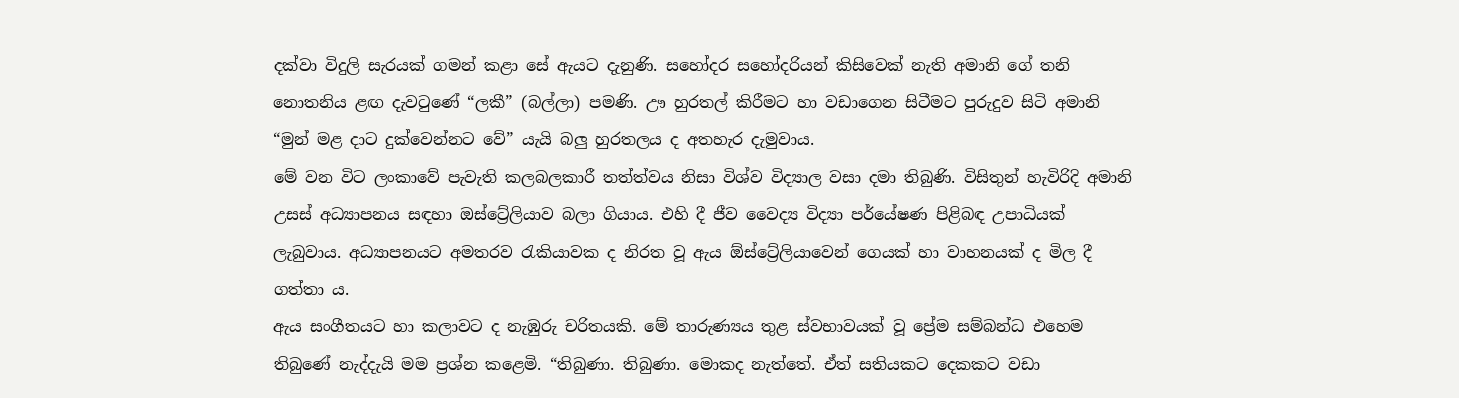දක්වා විදුලි සැරයක් ගමන් කළා සේ ඇයට දැනුණි. සහෝදර සහෝදරියන් කිසිවෙක් නැති අමානි ගේ තනි නොතනිය ළඟ දැවටුණේ “ලකී” (බල්ලා) පමණි. ඌ හුරතල් කිරීමට හා වඩාගෙන සිටීමට පුරුදුව සිටි අමානි “මුන් මළ දාට දුක්වෙන්නට වේ” යැයි බලු හුරතලය ද අතහැර දැමුවාය.
මේ වන විට ලංකාවේ පැවැති කලබලකාරී තත්ත්වය නිසා විශ්ව විද්‍යාල වසා දමා තිබුණි. විසිතුන් හැවිරිදි අමානි උසස් අධ්‍යාපනය සඳහා ඔස්ට්‍රේලියා‍ව බලා ගියාය. එහි දී ජීව වෛද්‍ය විද්‍යා පර්යේෂණ පිළිබඳ උපාධියක් ලැබුවාය. අධ්‍යාපනයට අමතරව රැකියාවක ද නිරත වූ ඇය ඕස්ට්‍රේලියාවෙන් ගෙයක් හා වාහනයක් ද මිල දී ගත්තා ය.
ඇය සංගීතයට හා කලාවට ද නැඹුරු චරිතයකි. මේ තාරුණ්‍යය තුළ ස්වභාවයක් වූ ප්‍රේම සම්බන්ධ එහෙම තිබුණේ නැද්දැයි මම ප්‍රශ්න කළෙමි. “තිබුණා. තිබුණා. මොකද නැත්තේ. ඒත් සතියකට දෙකකට වඩා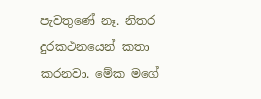පැවතුණේ නෑ. නිතර දුරකථනයෙන් කතා කරනවා. මේක මගේ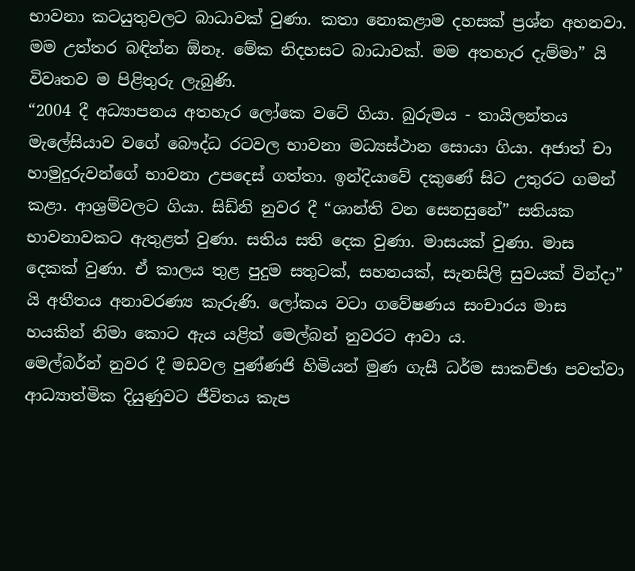භාවනා කටයුතුවලට බාධාවක් වුණා. කතා නොකළාම දහසක් ප්‍රශ්න අහනවා. මම උත්තර බඳින්න ඕනෑ. මේක නිදහසට බාධාවක්. මම අතහැර දැම්මා” යි විවෘතව ම පිළිතුරු ලැබුණි.
“2004 දී අධ්‍යාපනය අතහැර ලෝකෙ වටේ ගියා. බුරුමය - තායිලන්තය මැලේසියාව වගේ බෞද්ධ රටවල භාවනා මධ්‍යස්ථාන සොයා ගියා. අජාත් චා හාමුදුරුවන්ගේ භාවනා උපදෙස් ගත්තා. ඉන්දියාවේ දකුණේ සිට උතුරට ගමන් කළා. ආශ්‍රම්වලට ගියා. සිඩ්නි නුවර දී “ශාන්ති වන සෙනසුනේ” සතියක භාවනාවකට ඇතුළත් වුණා. සතිය සති දෙක වුණා. මාසයක් වුණා. මාස දෙකක් වුණා. ඒ කාලය තුළ පුදුම සතුටක්, සහනයක්, සැනසිලි සුවයක් වින්දා” යි අතීතය අනාවරණ්‍ය කැරුණි. ලෝකය වටා ගවේෂණය සංචාරය මාස හයකින් නිමා කොට ඇය යළිත් මෙල්බන් නුවරට ආවා ය.
මෙල්බර්න් නුවර දී මඩවල පුණ්ණජි හිමියන් මුණ ගැසී ධර්ම සාකච්ඡා පවත්වා ආධ්‍යාත්මික දියුණුවට ජීවිතය කැප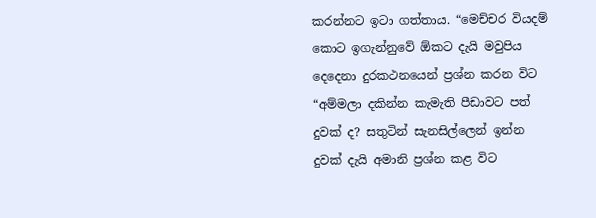කරන්නට ඉටා ගත්තාය. “මෙච්චර වියදම් කොට ඉගැන්නුවේ ඕකට දැයි මවුපිය දෙදෙනා දුරකථනයෙන් ප්‍රශ්න කරන විට “අම්මලා දකින්න කැමැති පීඩාවට පත් දුවක් ද? සතුටින් සැනසිල්ලෙන් ඉන්න දුවක් දැයි අමානි ප්‍රශ්න කළ විට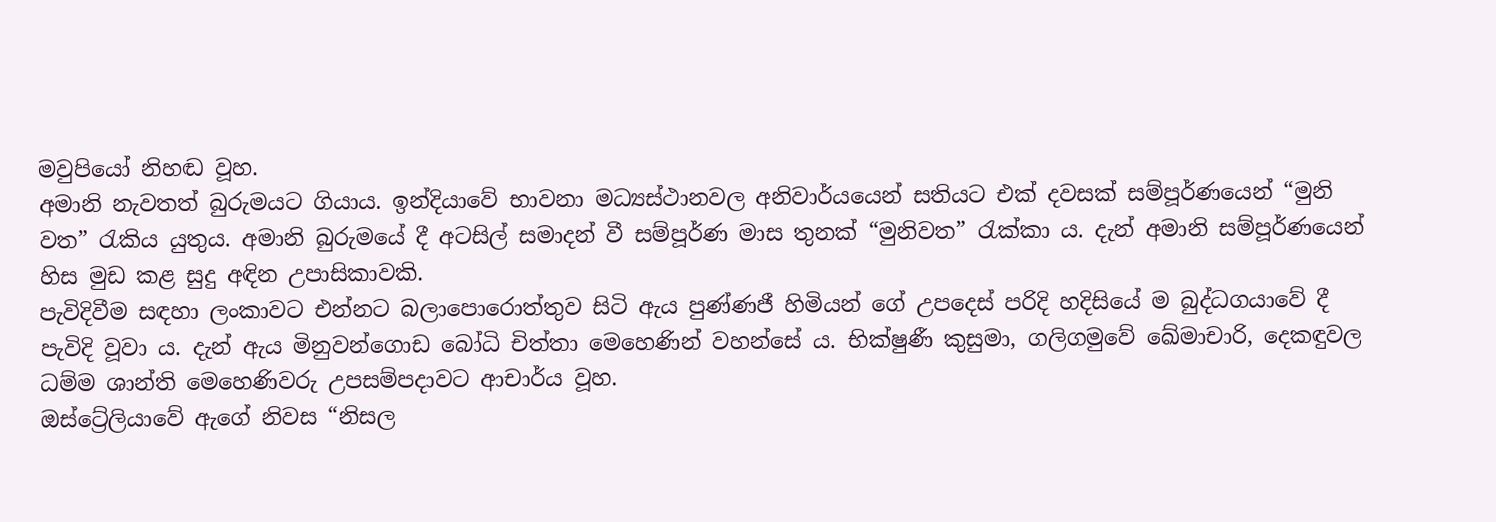මවුපියෝ නිහඬ වූහ.
අමානි නැවතත් බුරුමයට ගියාය. ඉන්දියාවේ භාවනා මධ්‍යස්ථානවල අනිවාර්යයෙන් සතියට එක් දවසක් සම්පූර්ණයෙන් “මුනි වත” රැකිය යුතුය. අමානි බුරුමයේ දී අටසිල් සමාදන් වී සම්පූර්ණ මාස තුනක් “මුනිවත” රැක්කා ය. දැන් අමානි සම්පූර්ණයෙන් හිස මුඩ කළ සුදු අඳින උපාසිකාවකි.
පැවිදිවීම සඳහා ලංකාවට එන්නට බලාපොරොත්තුව සිටි ඇය පුණ්ණජී හිමියන් ගේ උපදෙස් පරිදි හදිසියේ ම බුද්ධගයාවේ දී පැවිදි වූවා ය. දැන් ඇය මිනුවන්ගොඩ බෝධි චිත්තා මෙහෙණින් වහන්සේ ය. භික්ෂුණී කුසුමා, ගලිගමුවේ ඛේමාචාරි, දෙකඳුවල ධම්ම ශාන්ති මෙහෙණිවරු උපසම්පදාවට ආචාර්ය වූහ.
ඔස්ට්‍රේලියාවේ ඇගේ නිවස “නිසල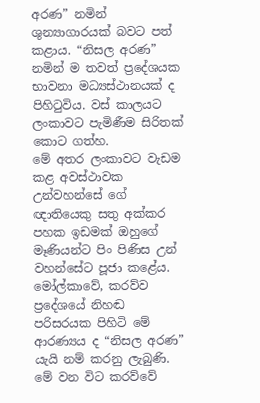අරණ” නමින් ශුන්‍යාගාරයක් බවට පත් කළාය. “නිසල අරණ” නමින් ම තවත් ප්‍රදේශයක භාවනා මධ්‍යස්ථානයක් ද පිහිටුවිය. වස් කාලයට ලංකාවට පැමිණීම සිරිතක් කොට ගත්හ.
මේ අතර ලංකාවට වැඩම කළ අවස්ථාවක උන්වහන්සේ ගේ ඥාතියෙකු සතු අක්කර පහක ඉඩමක් ඔහුගේ මෑණියන්ට පිං පිණිස උන් වහන්සේට පූජා කළේය. මෝල්කාවේ, කරව්ව ප්‍රදේශයේ නිහඬ පරිසරයක පිහිටි මේ ආරණ්‍යය ද “නිසල අරණ” යැයි නම් කරනු ලැබුණි.
මේ වන විට කරව්වේ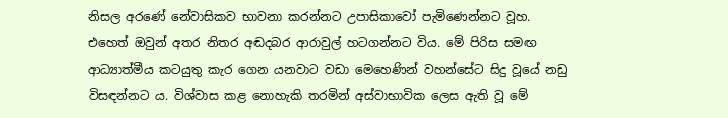නිසල අරණේ නේවාසිකව භාවනා කරන්නට උපාසිකාවෝ පැමිණෙන්නට වූහ. එහෙත් ඔවුන් අතර නිතර අඬදබර ආරාවුල් හටගන්නට විය. මේ පිරිස සමඟ ආධ්‍යාත්මීය කටයුතු කැර ගෙන යනවාට වඩා මෙහෙණින් වහන්සේට සිදු වූයේ නඩු විසඳන්නට ය. විශ්වාස කළ නොහැකි තරමින් අස්වාභාවික ලෙස ඇති වූ මේ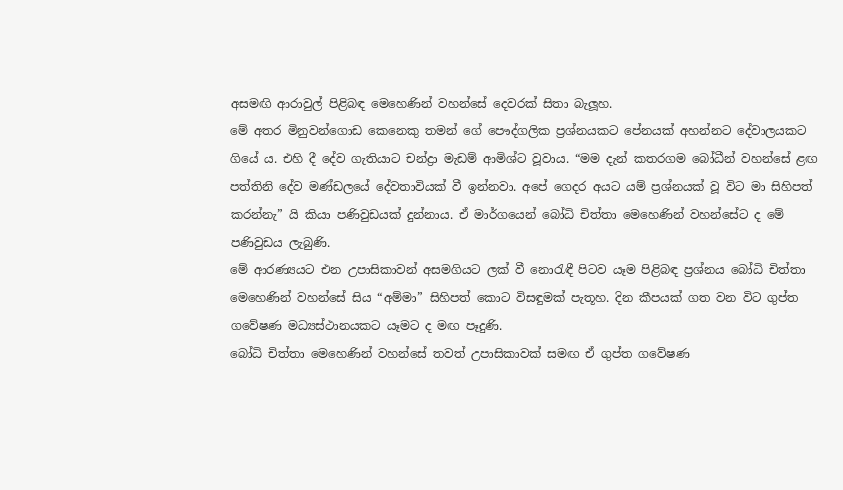අසමඟි ආරාවුල් පිළිබඳ මෙහෙණින් වහන්සේ දෙවරක් සිතා බැලූහ.
මේ අතර මිනුවන්ගොඩ කෙනෙකු තමන් ගේ පෞද්ගලික ප්‍රශ්නයකට පේනයක් අහන්නට දේවාලයකට ගියේ ය. එහි දී දේව ගැතියාට චන්ද්‍රා මැඩම් ආමිශ්ට වූවාය. “මම දැන් කතරගම බෝධීන් වහන්සේ ළඟ පත්තිනි දේව මණ්ඩලයේ දේවතාවියක් වී ඉන්නවා. අපේ ගෙදර අයට යම් ප්‍රශ්නයක් වූ විට මා සිහිපත් කරන්නැ” යි කියා පණිවුඩයක් දුන්නාය. ඒ මාර්ගයෙන් බෝධි චිත්තා මෙහෙණින් වහන්සේට ද මේ පණිවුඩය ලැබුණි.
මේ ආරණ්‍යයට එන උපාසිකාවන් අසමගියට ලක් වී නොරැඳී පිටව යෑම පිළිබඳ ප්‍රශ්නය බෝධි චිත්තා මෙහෙණින් වහන්සේ සිය “අම්මා” සිහිපත් කොට විසඳුමක් පැතූහ. දින කීපයක් ගත වන විට ගුප්ත ගවේෂණ මධ්‍යස්ථානයකට යෑමට ද මඟ පෑදුණි.
බෝධි චිත්තා මෙහෙණින් වහන්සේ තවත් උපාසිකාවක් සමඟ ඒ ගුප්ත ගවේෂණ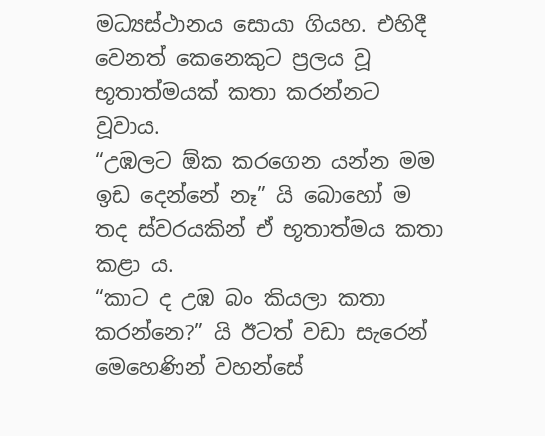මධ්‍යස්ථානය සොයා ගියහ. එහිදී වෙනත් කෙනෙකුට ප්‍රලය වූ භූතාත්මයක් කතා කරන්නට වූවාය.
“උඹලට ඕක කරගෙන යන්න මම ඉඩ දෙන්නේ නෑ” යි බොහෝ ම තද ස්වරයකින් ඒ භූතාත්මය කතා කළා ය.
“කාට ද උඹ බං කියලා කතා කරන්නෙ?” යි ඊටත් වඩා සැරෙන් මෙහෙණින් වහන්සේ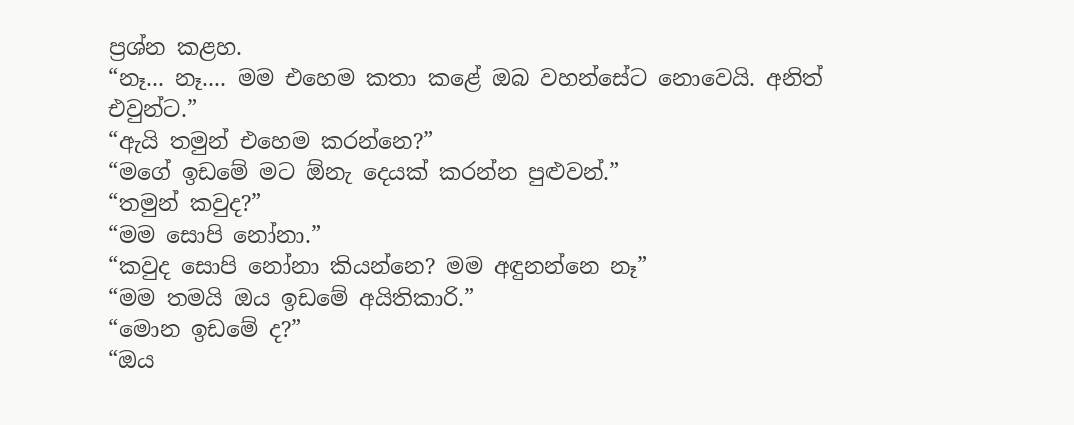ප්‍රශ්න කළහ.
“නෑ... නෑ.... මම එහෙම කතා කළේ ඔබ වහන්සේට නොවෙයි. අනිත් එවුන්ට.”
“ඇයි තමුන් එහෙම කරන්නෙ?”
“මගේ ඉඩමේ මට ඕනැ දෙයක් කරන්න පුළුවන්.”
“තමුන් කවුද?”
“මම සොපි නෝනා.”
“කවුද සොපි නෝනා කියන්නෙ? මම අඳුනන්නෙ නෑ”
“මම තමයි ඔය ඉඩමේ අයිතිකාරි.”
“මොන ඉඩමේ ද?”
“ඔය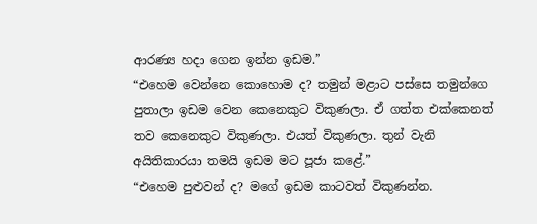ආරණ්‍ය හදා ගෙන ඉන්න ඉඩම.”
“එහෙම වෙන්නෙ කොහොම ද? තමුන් මළාට පස්සෙ තමුන්ගෙ පුතාලා ඉඩම වෙන කෙනෙකුට විකුණලා. ඒ ගත්ත එක්කෙනත් තව කෙනෙකුට විකුණලා. එයත් විකුණලා. තුන් වැනි අයිතිකාරයා තමයි ඉඩම මට පූජා කළේ.”
“එහෙම පුළුවන් ද? මගේ ඉඩම කාටවත් විකුණන්න.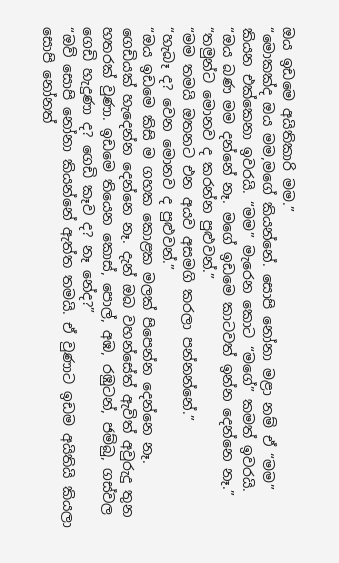ඔය ඉඩමෙ අයිතිකාරි මම.”
“මොකක්ද ඔය මම,මගේ කියන්නේ‍. සොපි නෝනා මළා නම් ඒ “මම” කියන එක්කෙනා ඉවරයි. “මම” මැරෙන කොට “මගේ” කමත් ඉවරයි.
“ඔය බණ මම දන්නේ නෑ. මගේ ඉඩමෙ කාටවත් ඉන්න දෙන්නෙ නෑ.”
“තමුන්ට මොනව ද කරන්න පුළුවන්.”
“මම තමයි ඔතනට එන අයව අසමගි කරලා පන්නන්නේ.”
“හැබෑ ද? වෙන මොනව ද පුළුවන්.”
“ඔය ඉඩමෙ කිසි ම ගහක කොළක මලක් පිපෙන්න දෙන්නෙ නෑ. ගෙඩියක් හැදෙන්න දෙන්නෙ නෑ. දැන් ඔබ වහන්සේත් ඇවිත් අවුරුදු තුන හතරක් වුණා. ඉඩමෙ තියෙන කොස්, පොල්, අඹ, රඹුටන්, ජම්බු, ගස්වල ගෙඩි හැදුණා ද? ගෙඩි කෑව ද? නෑ නේද?”
“ඔව් සොපි නෝනා කියන්නේ ඇත්ත තමයි. ඒ වුණාට ඉඩම අයිතියි කියලා සොපි නෝනත්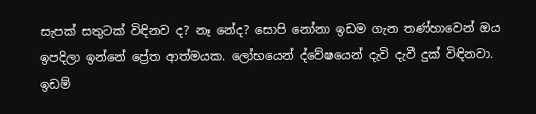සැපක් සතුටක් විඳිනව ද? නෑ නේද? සොපි නෝනා ඉඩම ගැන තණ්හාවෙන් ඔය ඉපදිලා ඉන්නේ ප්‍රේත ආත්මයක. ලෝභයෙන් ද්වේෂයෙන් දැවි දැවී දුක් විඳිනවා. ඉඩම්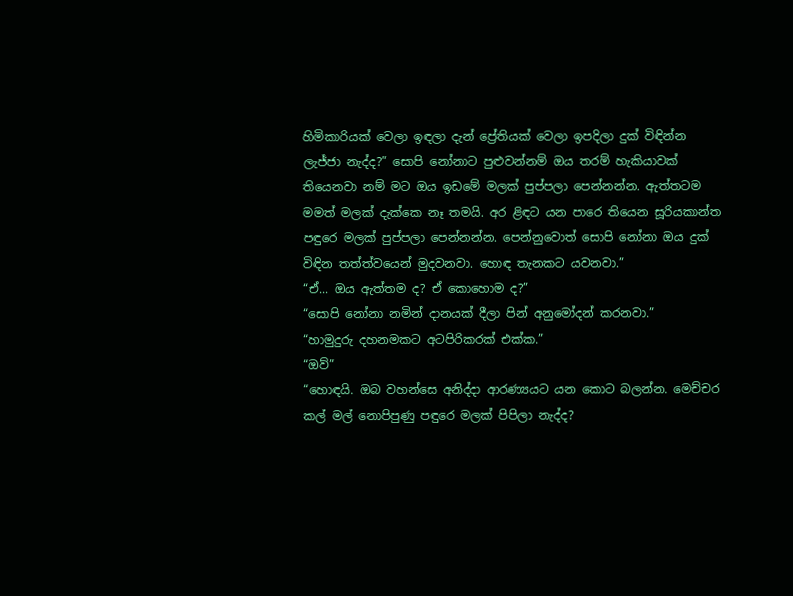හිමිකාරියක් වෙලා ඉඳලා දැන් ප්‍රේතියක් වෙලා ඉපදිලා දුක් විඳින්න ලැජ්ජා නැද්ද?” සොපි නෝනාට පුළුවන්නම් ඔය තරම් හැකියාවක් තියෙනවා නම් මට ඔය ඉඩමේ මලක් පුප්පලා පෙන්නන්න. ඇත්තටම මමත් මලක් දැක්කෙ නෑ තමයි. අර ළිඳට යන පාරෙ තියෙන සූරියකාන්ත පඳුරෙ මලක් පුප්පලා පෙන්නන්න. පෙන්නුවොත් සොපි නෝනා ඔය දුක් විඳින තත්ත්වයෙන් මුදවනවා. හොඳ තැනකට යවනවා.”
“ඒ... ඔය ඇත්තම ද? ඒ කොහොම ද?”
“සොපි නෝනා නමින් දානයක් දීලා පින් අනුමෝදන් කරනවා.”
“හාමුදුරු දහනමකට අටපිරිකරක් එක්ක.”
“ඔව්”
“හොඳයි. ඔබ වහන්සෙ අනිද්දා ආරණ්‍යයට යන කොට බලන්න. මෙච්චර කල් මල් නොපිපුණු පඳුරෙ මලක් පිපිලා නැද්ද?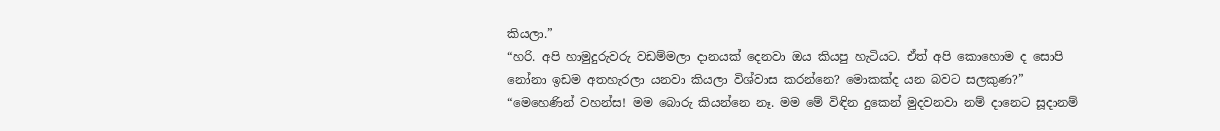කියලා.”
“හරි. අපි හාමුදුරුවරු වඩම්මලා දානයක් දෙනවා ඔය කියපු හැටියට. ඒත් අපි කොහොම ද සොපි නෝනා ඉඩම අතහැරලා යනවා කියලා විශ්වාස කරන්නෙ? මොකක්ද යන බවට සලකුණ?”
“මෙහෙණින් වහන්ස! මම බොරු කියන්නෙ නෑ. මම මේ විඳින දුකෙන් මුදවනවා නම් දානෙට සූදානම්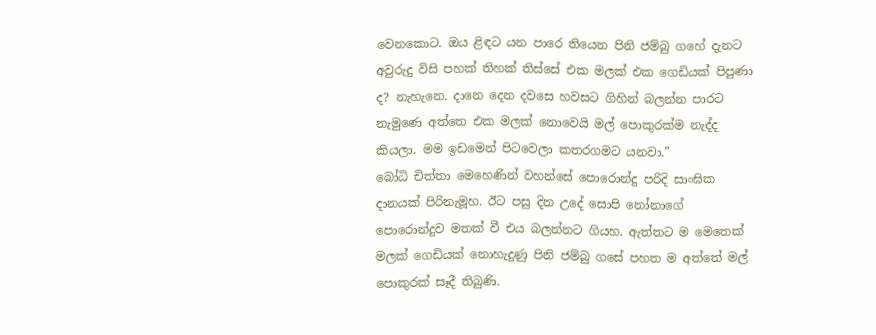වෙනකොට. ඔය ළිඳට යන පාරෙ තියෙන පිනි ජම්බු ගහේ දැනට අවුරුදු විසි පහක් තිහක් තිස්සේ එක මලක් එක ගෙඩියක් පිපුණා ද? නැහැනෙ. දානෙ දෙන දවසෙ හවසට ගිහින් බලන්න පාරට නැමුණෙ අත්තෙ එක මලක් නොවෙයි මල් පොකුරක්ම නැද්ද කියලා. මම ඉඩමෙන් පිටවෙලා කතරගමට යනවා.”
බෝධි චිත්තා මෙහෙණින් වහන්සේ පොරොන්දු පරිදි සාංඝික දානයක් පිරිනැමූහ. ඊට පසු දින උදේ සොපි නෝනාගේ පොරොන්දුව මතක් වී එය බලන්නට ගියහ. ඇත්තට ම මෙතෙක් මලක් ගෙඩියක් නොහැදුණු පිනි ජම්බු ගසේ පහත ම අත්තේ මල් පොකුරක් සෑදී තිබුණි.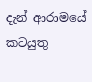දැන් ආරාමයේ කටයුතු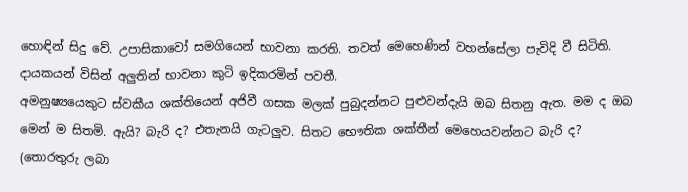හොඳින් සිදු වේ. උපාසිකාවෝ සමගියෙන් භාවනා කරති. තවත් මෙහෙණින් වහන්සේලා පැවිදි වී සිටිති. දායකයන් විසින් අලුතින් භාවනා කුටි ඉදිකරමින් පවතී.
අමනුෂ්‍යයෙකුට ස්වකීය ශක්තියෙන් අජිවී ගසක මලක් පුබුදන්නට පුළුවන්දැයි ඔබ සිතනු ඇත. මම ද ඔබ මෙන් ම සිතමි. ඇයි? බැරි ද? එතැනයි ගැටලුව. සිතට භෞතික ශක්තීන් මෙහෙයවන්නට බැරි ද?
(තොරතුරු ලබා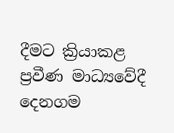දීමට ක්‍රියාකළ ප්‍රවීණ මාධ්‍යවේදී දෙනගම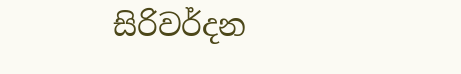සිරිවර්දන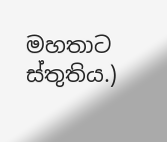මහතාට ස්තුතිය.)